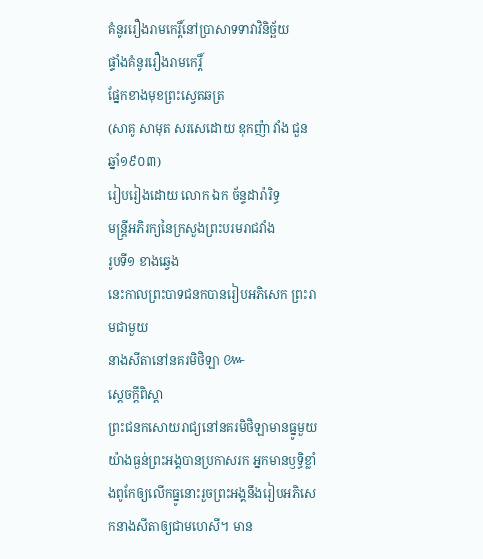គំនូររឿងរាមកេរ្តិ៍នៅប្រាសាទទាវាវិនិច្ឆ័យ
ផ្ទាំងគំនូររឿងរាមកេរ្តិ៍
ផ្នែកខាងមុខព្រះស្វេតឆត្រ
(សាគូ សាមុត សរសេដោយ ឧុកញ៉ា វាំង ជួនឆ្នាំ១៩០៣)
រៀបរៀងដោយ លោក ឯក ច័ន្ទដារ៉ារិទ្ធ
មន្រ្តីអភិរក្យនៃក្រសួងព្រះបរមរាជវាំង
រូបទី១ ខាងឆ្វេង
នេះកាលព្រះបាទជនកបានរៀបអភិសេក ព្រះរាមជាមួយ
នាងសីតានៅនគរមិថិឡា ៚
ស្តេចក្តីពិស្តា
ព្រះជនកសោយរាជ្យនៅនគរមិថិឡាមានធ្នូមួយយ៉ាងធ្ងន់ព្រះអង្គបានប្រកាសរក អ្នកមានឫទ្ធិខ្លាំងពូកែឲ្យលើកធ្នូនោះរួចព្រះអង្គនឹងរៀបអភិសេកនាងសីតាឲ្យជាមហេសី។ មាន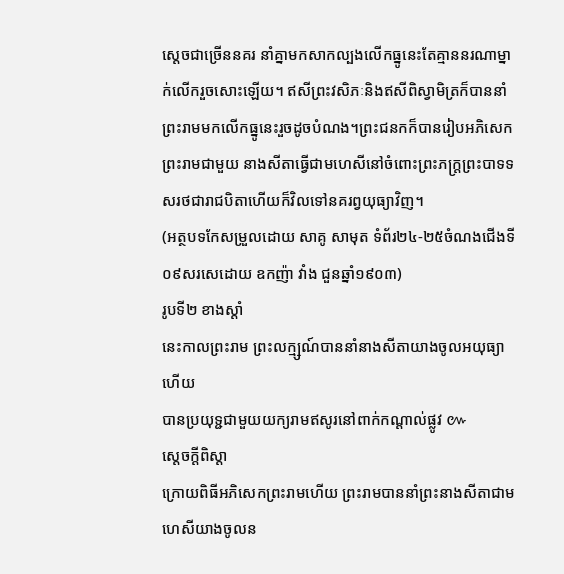ស្តេចជាច្រើននគរ នាំគ្នាមកសាកល្បងលើកធ្នូនេះតែគ្មាននរណាម្នាក់លើករួចសោះឡើយ។ ឥសីព្រះវសិភៈនិងឥសីពិស្វាមិត្រក៏បាននាំព្រះរាមមកលើកធ្នូនេះរួចដូចបំណង។ព្រះជនកក៏បានរៀបអភិសេកព្រះរាមជាមួយ នាងសីតាធ្វើជាមហេសីនៅចំពោះព្រះភក្រ្តព្រះបាទទសរថជារាជបិតាហើយក៏វិលទៅនគរព្វយុធ្យាវិញ។
(អត្ថបទកែសម្រួលដោយ សាគូ សាមុត ទំព័រ២៤-២៥ចំណងជើងទី០៩សរសេដោយ ឧកញ៉ា វាំង ជួនឆ្នាំ១៩០៣)
រូបទី២ ខាងស្តាំ
នេះកាលព្រះរាម ព្រះលក្ម្សណ៍បាននាំនាងសីតាយាងចូលអយុធ្យាហើយ
បានប្រយុទ្ជជាមួយយក្យរាមឥសូរនៅពាក់កណ្តាល់ផ្លូវ ៚
ស្តេចក្តីពិស្តា
ក្រោយពិធីអភិសេកព្រះរាមហើយ ព្រះរាមបាននាំព្រះនាងសីតាជាមហេសីយាងចូលន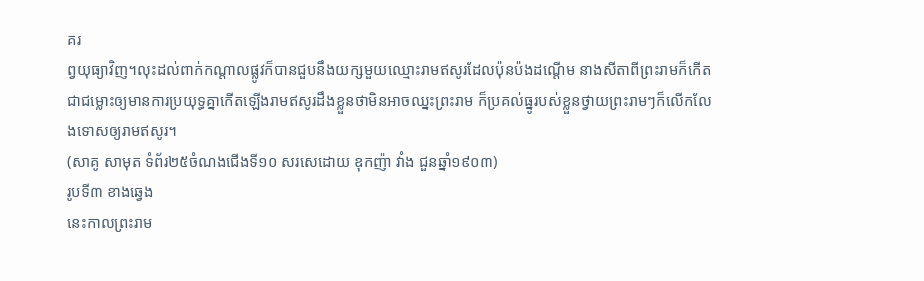គរ
ព្វយុធ្យាវិញ។លុះដល់ពាក់កណ្តាលផ្លូវក៏បានជួបនឹងយក្សមួយឈ្មោះរាមឥសូរដែលប៉ុនប៉ងដណ្តើម នាងសីតាពីព្រះរាមក៏កើតជាជម្លោះឲ្យមានការប្រយុទ្ធគ្នាកើតឡើងរាមឥសូរដឹងខ្លួនថាមិនអាចឈ្នះព្រះរាម ក៏ប្រគល់ធ្នូរបស់ខ្លួនថ្វាយព្រះរាមៗក៏លើកលែងទោសឲ្យរាមឥសូរ។
(សាគូ សាមុត ទំព័រ២៥ចំណងជើងទី១០ សរសេដោយ ឧុកញ៉ា វាំង ជួនឆ្នាំ១៩០៣)
រូបទី៣ ខាងឆ្វេង
នេះកាលព្រះរាម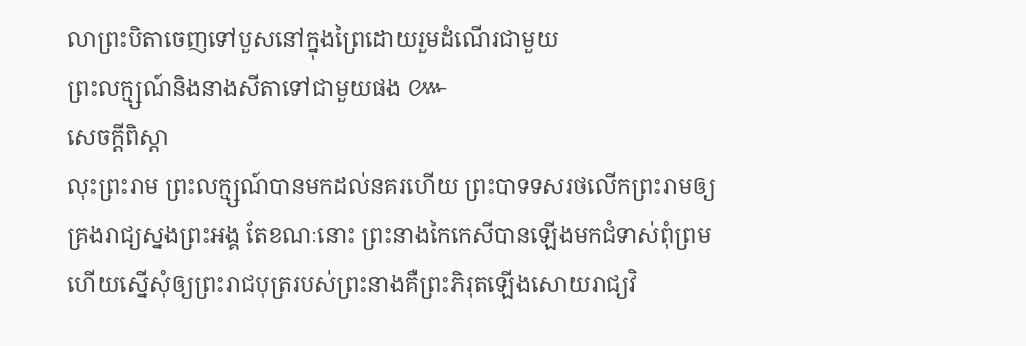លាព្រះបិតាចេញទៅបួសនៅក្នុងព្រៃដោយរួមដំណើរជាមួយ
ព្រះលក្ម្សណ៍និងនាងសីតាទៅជាមួយផង ៚
សេចក្តីពិស្តា
លុះព្រះរាម ព្រះលក្ម្សណ៍បានមកដល់នគរហើយ ព្រះបាទទសរថលើកព្រះរាមឲ្យគ្រងរាជ្យស្នងព្រះអង្គ តែខណៈនោះ ព្រះនាងកៃកេសីបានឡើងមកជំទាស់ពុំព្រម ហើយស្នើសុំឲ្យព្រះរាជបុត្ររបស់ព្រះនាងគឺព្រះភិរុតឡើងសោយរាជ្យវិ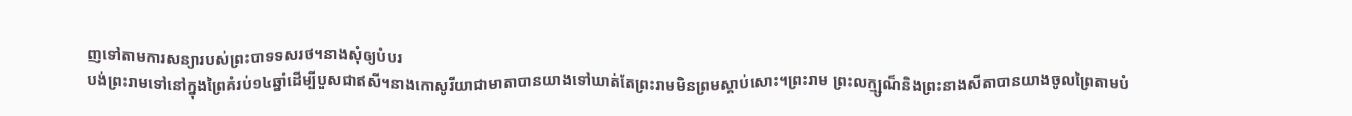ញទៅតាមការសន្យារបស់ព្រះបាទទសរថ។នាងសុំឲ្យបំបរ
បង់ព្រះរាមទៅនៅក្នុងព្រៃគំរប់១៤ឆ្នាំដើម្បីបួសជាឥសី។នាងកោសូរីយាជាមាតាបានយាងទៅឃាត់តែព្រះរាមមិនព្រមស្តាប់សោះ។ព្រះរាម ព្រះលក្ម្សណ៏និងព្រះនាងសីតាបានយាងចូលព្រៃតាមបំ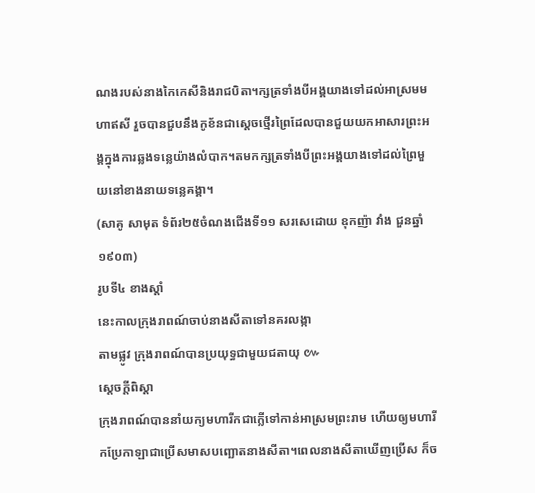ណងរបស់នាងកៃកេសីនិងរាជបិតា។ក្សត្រទាំងបីអង្គយាងទៅដល់អាស្រមមហាឥសី រួចបានជួបនឹងកូខ័នជាស្តេចថ្មើរព្រៃដែលបានជួយយកអាសារព្រះអង្គក្នុងការឆ្លងទន្លេយ៉ាងលំបាក។តមកក្សត្រទាំងបីព្រះអង្គយាងទៅដល់ព្រៃមួយនៅខាងនាយទន្លេគង្គា។
(សាគូ សាមុត ទំព័រ២៥ចំណងជើងទី១១ សរសេដោយ ឧុកញ៉ា វាំង ជួនឆ្នាំ១៩០៣)
រូបទី៤ ខាងស្តាំ
នេះកាលក្រុងរាពណ៍ចាប់នាងសីតាទៅនគរលង្កា
តាមផ្លូវ ក្រុងរាពណ៍បានប្រយុទ្ធជាមួយជតាយុ ៚
ស្តេចក្តីពិស្តា
ក្រុងរាពណ៍បាននាំយក្យមហារីកជាក្លើទៅកាន់អាស្រមព្រះរាម ហើយឲ្យមហារីកប្រែកាឡាជាប្រើសមាសបញ្ឆោតនាងសីតា។ពេលនាងសីតាឃើញប្រើស ក៏ច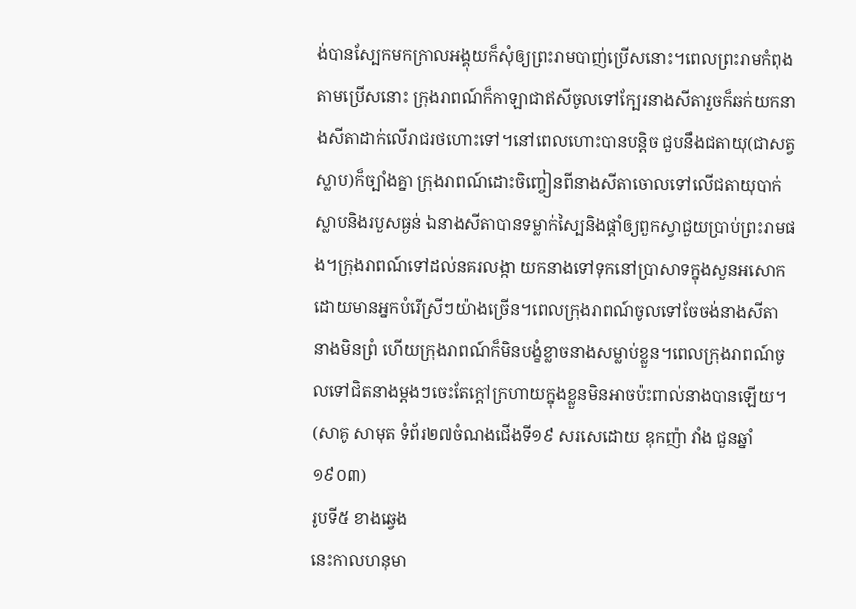ង់បានស្បែកមកក្រាលអង្គុយក៏សុំឲ្យព្រះរាមបាញ់ប្រើសនោះ។ពេលព្រះរាមកំពុងតាមប្រើសនោះ ក្រុងរាពណ៍ក៏កាឡាជាឥសីចូលទៅក្បែរនាងសីតារួចក៏ឆក់យកនាងសីតាដាក់លើរាជរថហោះទៅ។នៅពេលហោះបានបន្តិច ជួបនឹងជតាយុ(ជាសត្វស្លាប)ក៏ច្បាំងគ្នា ក្រុងរាពណ៍ដោះចិញ្ចៀនពីនាងសីតាចោលទៅលើជតាយុបាក់ស្លាបនិងរបួសធ្ងន់ ឯនាងសីតាបានទម្លាក់ស្បៃនិងផ្តាំឲ្យពួកស្វាជួយប្រាប់ព្រះរាមផង។ក្រុងរាពណ៍ទៅដល់នគរលង្កា យកនាងទៅទុកនៅប្រាសាទក្នុងសួនអសោកដោយមានអ្នកបំរើស្រីៗយ៉ាងច្រើន។ពេលក្រុងរាពណ៍ចូលទៅចែចង់នាងសីតា នាងមិនព្រំ ហើយក្រុងរាពណ៍ក៏មិនបង្ខំខ្លាចនាងសម្លាប់ខ្លួន។ពេលក្រុងរាពណ៍ចូលទៅជិតនាងម្តងៗចេះតែក្តៅក្រហាយក្នុងខ្លួនមិនអាចប៉ះពាល់នាងបានឡើយ។
(សាគូ សាមុត ទំព័រ២៧ចំណងជើងទី១៩ សរសេដោយ ឧុកញ៉ា វាំង ជួនឆ្នាំ១៩០៣)
រូបទី៥ ខាងឆ្វេង
នេះកាលហនុមា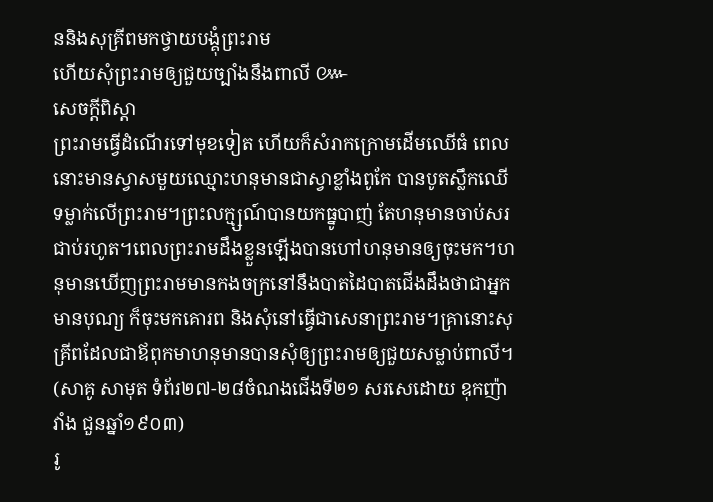ននិងសុគ្រីពមកថ្វាយបង្គុំព្រះរាម
ហើយសុំព្រះរាមឲ្យជួយច្បាំងនឹងពាលី ៚
សេចក្តីពិស្តា
ព្រះរាមធ្វើដំណើរទៅមុខទៀត ហើយក៏សំរាកក្រោមដើមឈើធំ ពេលនោះមានស្វាសមួយឈ្មោះហនុមានជាស្វាខ្លាំងពូកែ បានបូតស្លឹកឈើទម្លាក់លើព្រះរាម។ព្រះលក្ម្សណ៍បានយកធ្នូបាញ់ តែហនុមានចាប់សរជាប់រហូត។ពេលព្រះរាមដឹងខ្លួនឡើងបានហៅហនុមានឲ្យចុះមក។ហនុមានឃើញព្រះរាមមានកងចក្រនៅនឹងបាតដៃបាតជើងដឹងថាជាអ្នកមានបុណ្យ ក៏ចុះមកគោរព និងសុំនៅធ្វើជាសេនាព្រះរាម។គ្រានោះសុគ្រីពដែលជាឪពុកមាហនុមានបានសុំឲ្យព្រះរាមឲ្យជួយសម្លាប់ពាលី។
(សាគូ សាមុត ទំព័រ២៧-២៨ចំណងជើងទី២១ សរសេដោយ ឧុកញ៉ា វាំង ជួនឆ្នាំ១៩០៣)
រូ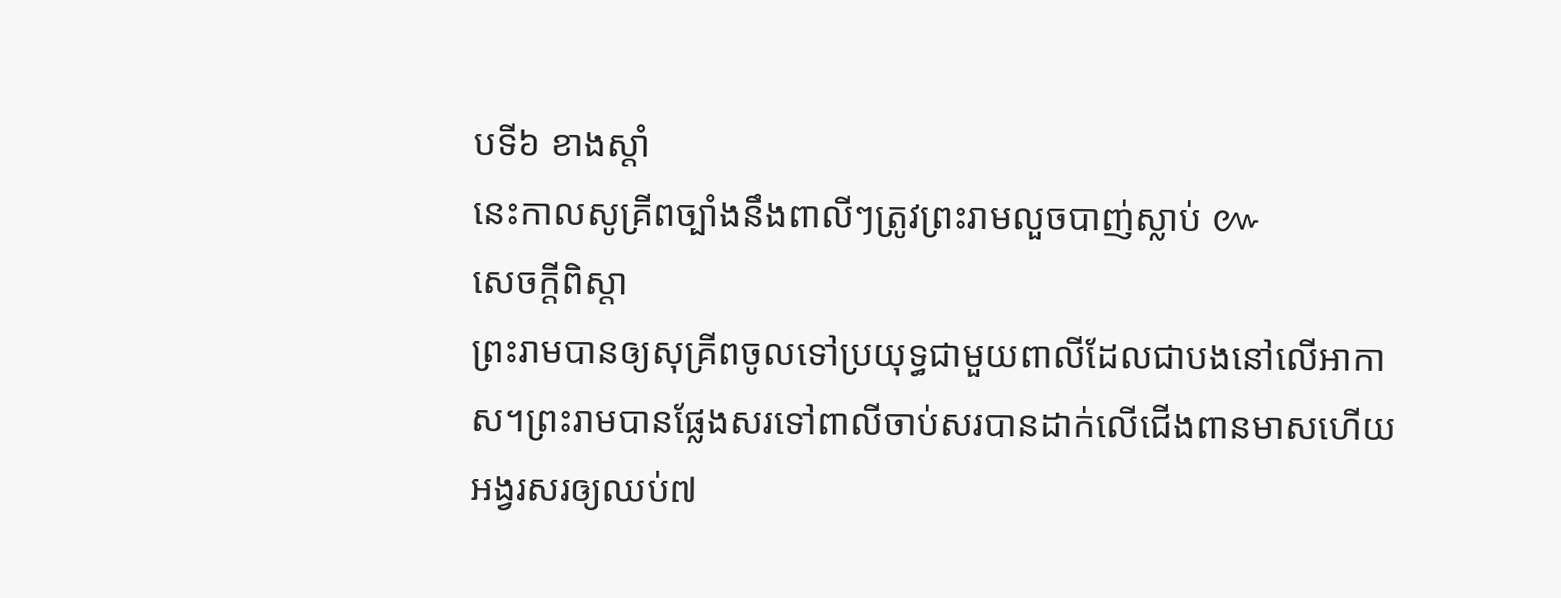បទី៦ ខាងស្តាំ
នេះកាលសូគ្រីពច្បាំងនឹងពាលីៗត្រូវព្រះរាមលួចបាញ់ស្លាប់ ៚
សេចក្តីពិស្តា
ព្រះរាមបានឲ្យសុគ្រីពចូលទៅប្រយុទ្ធជាមួយពាលីដែលជាបងនៅលើអាកាស។ព្រះរាមបានផ្លែងសរទៅពាលីចាប់សរបានដាក់លើជើងពានមាសហើយអង្វរសរឲ្យឈប់៧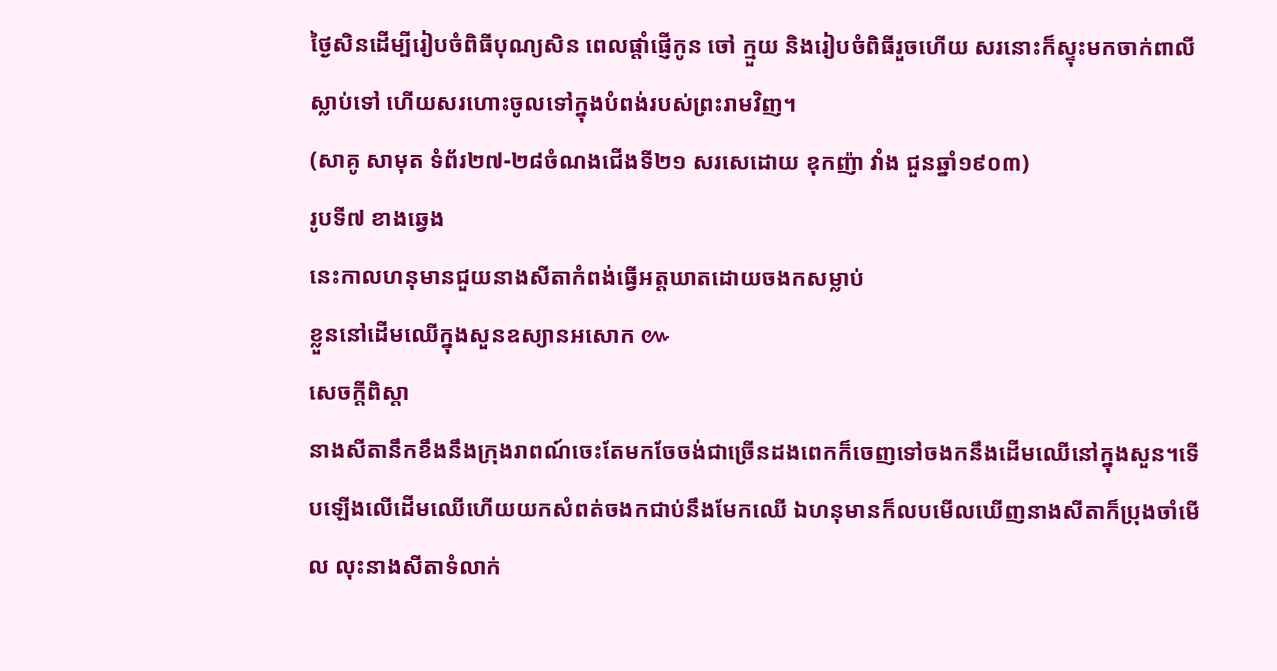ថ្ងៃសិនដើម្បីរៀបចំពិធីបុណ្យសិន ពេលផ្តាំផ្ញើកូន ចៅ ក្មួយ និងរៀបចំពិធីរួចហើយ សរនោះក៏ស្ទុះមកចាក់ពាលីស្លាប់ទៅ ហើយសរហោះចូលទៅក្នុងបំពង់របស់ព្រះរាមវិញ។
(សាគូ សាមុត ទំព័រ២៧-២៨ចំណងជើងទី២១ សរសេដោយ ឧុកញ៉ា វាំង ជួនឆ្នាំ១៩០៣)
រូបទី៧ ខាងឆ្វេង
នេះកាលហនុមានជួយនាងសីតាកំពង់ធ្វើអត្តឃាតដោយចងកសម្លាប់
ខ្លួននៅដើមឈើក្នុងសួនឧស្យានអសោក ៚
សេចក្តីពិស្តា
នាងសីតានឹកខឹងនឹងក្រុងរាពណ៍ចេះតែមកចែចង់ជាច្រើនដងពេកក៏ចេញទៅចងកនឹងដើមឈើនៅក្នុងសួន។ទើបឡើងលើដើមឈើហើយយកសំពត់ចងកជាប់នឹងមែកឈើ ឯហនុមានក៏លបមើលឃើញនាងសីតាក៏ប្រុងចាំមើល លុះនាងសីតាទំលាក់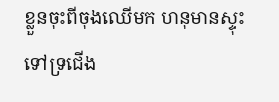ខ្លួនចុះពីចុងឈើមក ហនុមានស្ទុះទៅទ្រជើង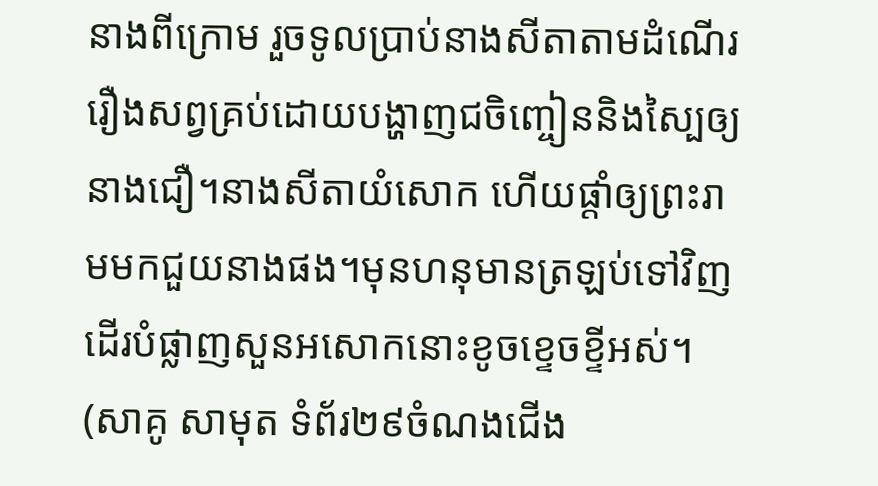នាងពីក្រោម រួចទូលប្រាប់នាងសីតាតាមដំណើររឿងសព្វគ្រប់ដោយបង្ហាញជចិញ្ចៀននិងស្បៃឲ្យនាងជឿ។នាងសីតាយំសោក ហើយផ្តាំឲ្យព្រះរាមមកជួយនាងផង។មុនហនុមានត្រឡប់ទៅវិញ ដើរបំផ្លាញសួនអសោកនោះខូចខ្ទេចខ្ទីអស់។
(សាគូ សាមុត ទំព័រ២៩ចំណងជើង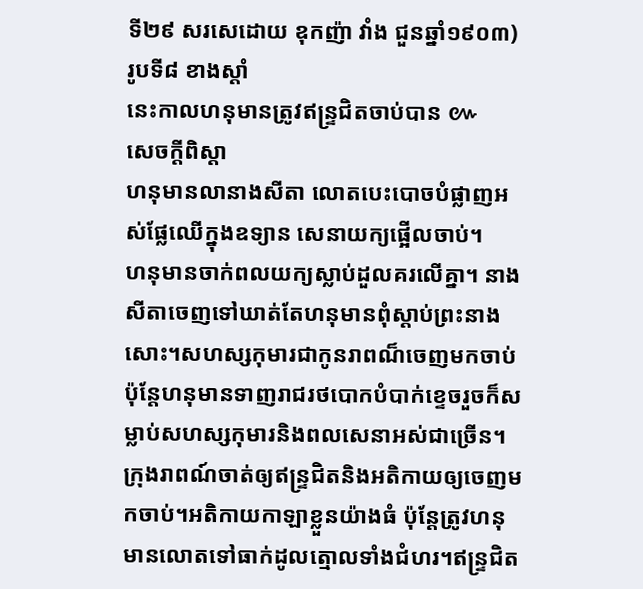ទី២៩ សរសេដោយ ឧុកញ៉ា វាំង ជួនឆ្នាំ១៩០៣)
រូបទី៨ ខាងស្តាំ
នេះកាលហនុមានត្រូវឥន្រ្ទជិតចាប់បាន ៚
សេចក្តីពិស្តា
ហនុមានលានាងសីតា លោតបេះបោចបំផ្លាញអស់ផ្លែឈើក្នុងឧទ្យាន សេនាយក្យផ្អើលចាប់។
ហនុមានចាក់ពលយក្យស្លាប់ដួលគរលើគ្នា។ នាងសីតាចេញទៅឃាត់តែហនុមានពុំស្តាប់ព្រះនាងសោះ។សហស្សកុមារជាកូនរាពណ៏ចេញមកចាប់ ប៉ុន្តែហនុមានទាញរាជរថបោកបំបាក់ខ្ទេចរួចក៏សម្លាប់សហស្សកុមារនិងពលសេនាអស់ជាច្រើន។ក្រុងរាពណ៍ចាត់ឲ្យឥន្រ្ទជិតនិងអតិកាយឲ្យចេញមកចាប់។អតិកាយកាឡាខ្លួនយ៉ាងធំ ប៉ុន្តែត្រូវហនុមានលោតទៅធាក់ដូលត្មោលទាំងជំហរ។ឥន្រ្ទជិត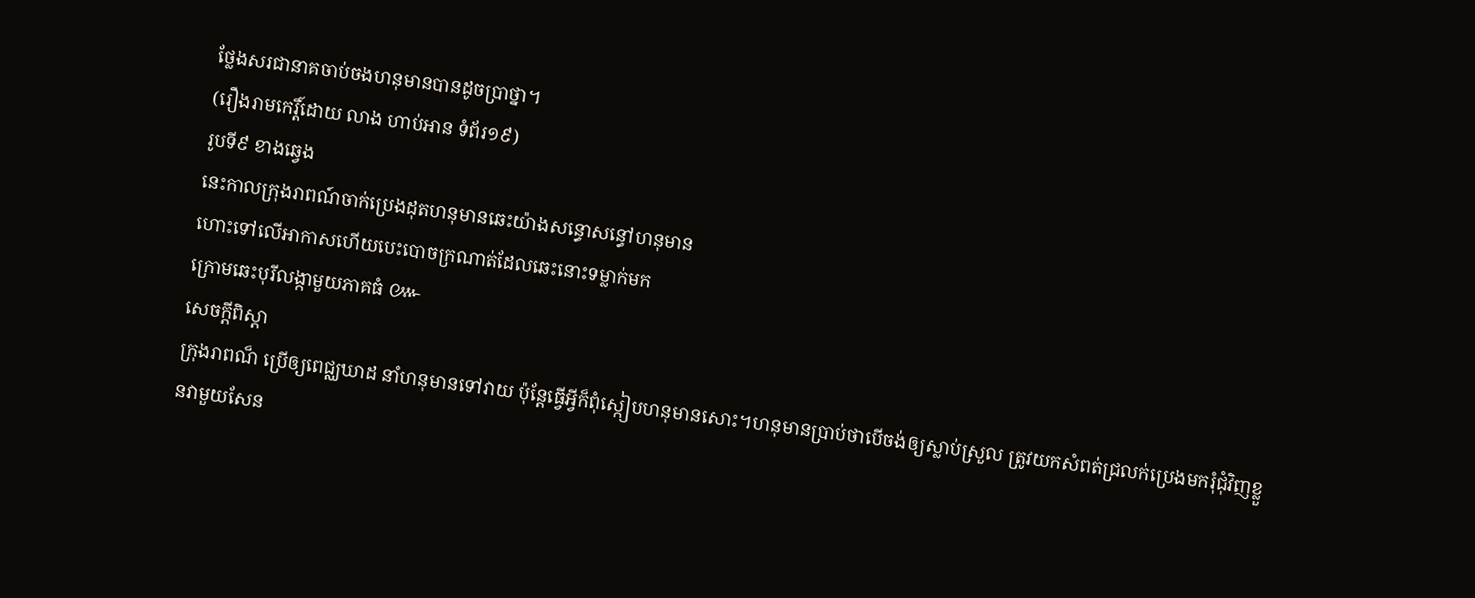ថ្លែងសរជានាគចាប់ចងហនុមានបានដូចប្រាថ្នា។
(រឿងរាមកេរ្តិ៍ដោយ លាង ហាប់អាន ទំព័រ១៩)
រូបទី៩ ខាងឆ្វេង
នេះកាលក្រុងរាពណ៍ចាក់ប្រេងដុតហនុមានឆេះយ៉ាងសន្ធោសន្ធៅហនុមាន
ហោះទៅលើអាកាសហើយបេះបោចក្រណាត់ដែលឆេះនោះទម្លាក់មក
ក្រោមឆេះបុរីលង្កាមួយភាគធំ ៚
សេចក្តីពិស្តា
ក្រុងរាពណ៏ ប្រើឲ្យពេជ្ឈឃាដ នាំហនុមានទៅវាយ ប៉ុន្តែធ្វើអ្វីក៏ពុំស្កៀបហនុមានសោះ។ហនុមានប្រាប់ថាបើចង់ឲ្យស្លាប់ស្រួល ត្រូវយកសំពត់ជ្រលក់ប្រេងមករុំជុំវិញខ្លួនវាមួយសែន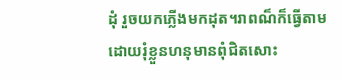ដុំ រួចយកភ្លើងមកដុត។រាពណ៏ក៏ធ្វើតាមដោយរុំខ្លួនហនុមានពុំជិតសោះ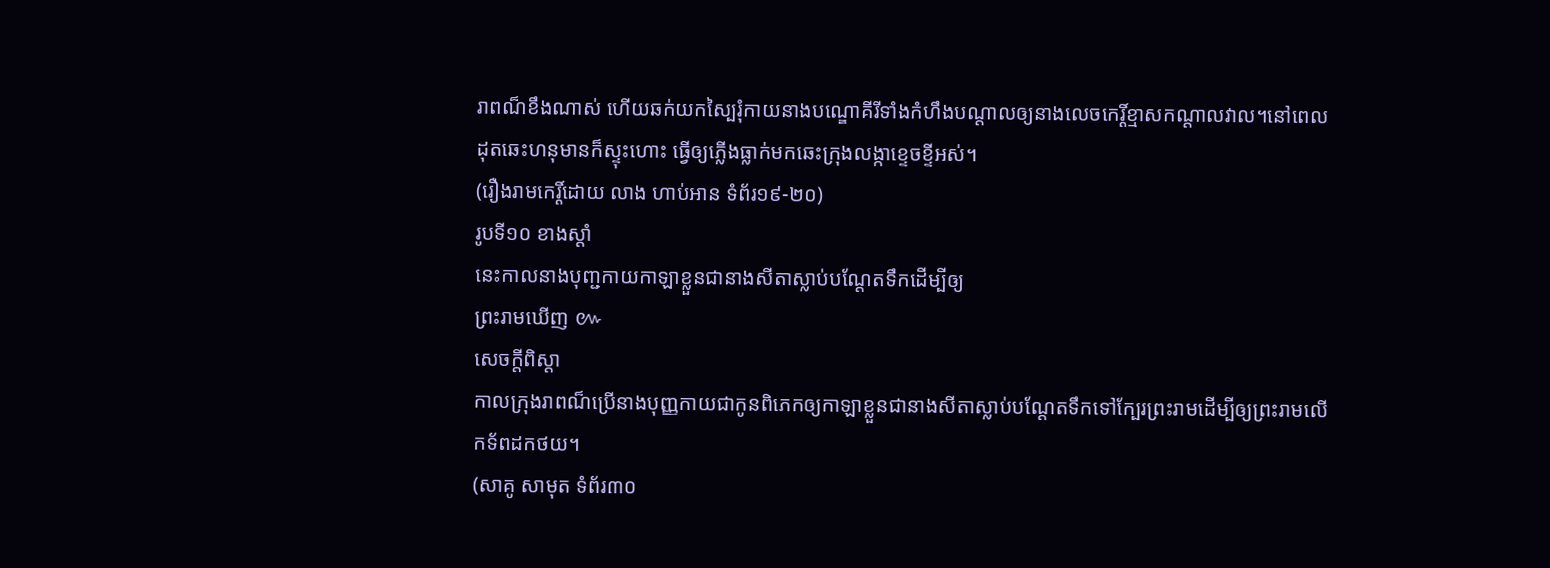រាពណ៏ខឹងណាស់ ហើយឆក់យកស្បៃរុំកាយនាងបណ្ឌោគីរីទាំងកំហឹងបណ្តាលឲ្យនាងលេចកេរ្តិ៍ខ្មាសកណ្តាលវាល។នៅពេលដុតឆេះហនុមានក៏ស្ទុះហោះ ធ្វើឲ្យភ្លើងធ្លាក់មកឆេះក្រុងលង្កាខ្ទេចខ្ទីអស់។
(រឿងរាមកេរ្តិ៍ដោយ លាង ហាប់អាន ទំព័រ១៩-២០)
រូបទី១០ ខាងស្តាំ
នេះកាលនាងបុញ្ជកាយកាឡាខ្លួនជានាងសីតាស្លាប់បណ្តែតទឹកដើម្បីឲ្យ
ព្រះរាមឃើញ ៚
សេចក្តីពិស្តា
កាលក្រុងរាពណ៏ប្រើនាងបុញ្ញកាយជាកូនពិភេកឲ្យកាឡាខ្លួនជានាងសីតាស្លាប់បណ្តែតទឹកទៅក្បែរព្រះរាមដើម្បីឲ្យព្រះរាមលើកទ័ពដកថយ។
(សាគូ សាមុត ទំព័រ៣០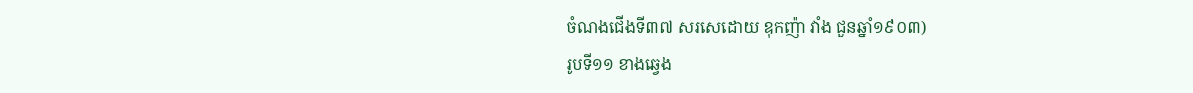ចំណងជើងទី៣៧ សរសេដោយ ឧុកញ៉ា វាំង ជួនឆ្នាំ១៩០៣)
រូបទី១១ ខាងឆ្វេង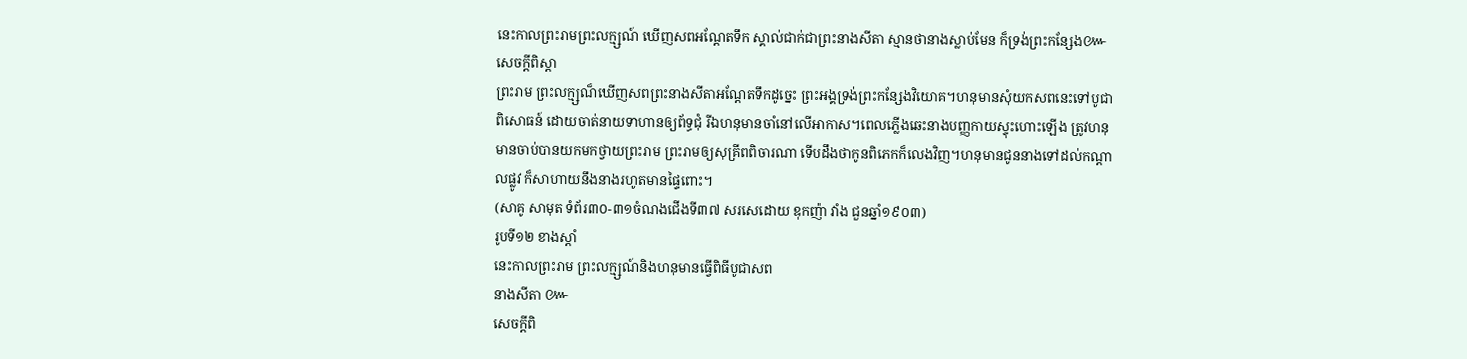នេះកាលព្រះរាមព្រះលក្ម្សណ៍ ឃើញសពអណ្តែតទឹក ស្គាល់ជាក់ជាព្រះនាងសីតា ស្មានថានាងស្លាប់មែន ក៏ទ្រង់ព្រះកន្សែង៚
សេចក្តីពិស្តា
ព្រះរាម ព្រះលក្ម្សណ៏ឃើញសពព្រះនាងសីតាអណ្តែតទឹកដូច្នេះ ព្រះអង្គទ្រង់ព្រះកន្សែងវិយោគ។ហនុមានសុំយកសពនេះទៅបូជាពិសោធន៍ ដោយចាត់នាយទាហានឲ្យព័ទ្ធជុំ រីឯហនុមានចាំនៅលើអាកាស។ពេលភ្លើងឆេះនាងបញ្ញកាយស្ទុះហោះឡើង ត្រូវហនុមានចាប់បានយកមកថ្វាយព្រះរាម ព្រះរាមឲ្យសុគ្រីពពិចារណា ទើបដឹងថាកូនពិភេកក៏លេងវិញ។ហនុមានជូននាងទៅដល់កណ្តាលផ្លូវ ក៏សាហាយនឹងនាងរហូតមានផ្ទៃពោះ។
(សាគូ សាមុត ទំព័រ៣០-៣១ចំណងជើងទី៣៧ សរសេដោយ ឧុកញ៉ា វាំង ជួនឆ្នាំ១៩០៣)
រូបទី១២ ខាងស្តាំ
នេះកាលព្រះរាម ព្រះលក្ម្សណ៍និងហនុមានធ្វើពិធីបូជាសព
នាងសីតា ៚
សេចក្តីពិ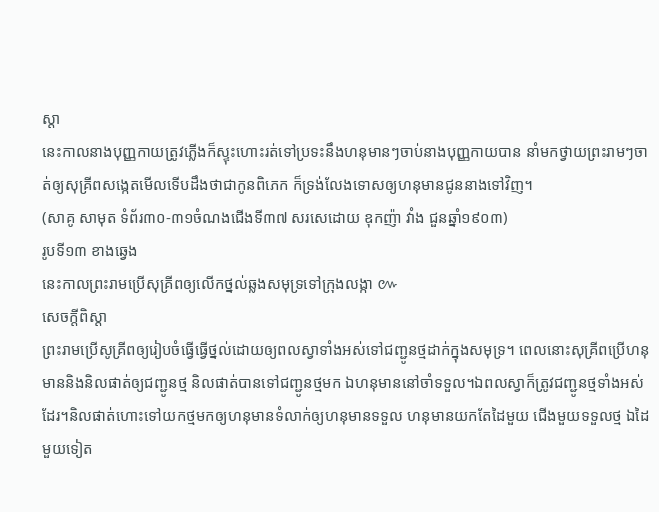ស្តា
នេះកាលនាងបុញ្ញកាយត្រូវភ្លើងក៏ស្ទុះហោះរត់ទៅប្រទះនឹងហនុមានៗចាប់នាងបុញ្ញកាយបាន នាំមកថ្វាយព្រះរាមៗចាត់ឲ្យសុគ្រីពសង្កេតមើលទើបដឹងថាជាកូនពិភេក ក៏ទ្រង់លែងទោសឲ្យហនុមានជូននាងទៅវិញ។
(សាគូ សាមុត ទំព័រ៣០-៣១ចំណងជើងទី៣៧ សរសេដោយ ឧុកញ៉ា វាំង ជួនឆ្នាំ១៩០៣)
រូបទី១៣ ខាងឆ្វេង
នេះកាលព្រះរាមប្រើសុគ្រីពឲ្យលើកថ្នល់ឆ្លងសមុទ្រទៅក្រុងលង្កា ៚
សេចក្តីពិស្តា
ព្រះរាមប្រើសូគ្រីពឲ្យរៀបចំធ្វើធ្វើថ្នល់ដោយឲ្យពលស្វាទាំងអស់ទៅជញ្ជូនថ្មដាក់ក្នុងសមុទ្រ។ ពេលនោះសុគ្រីពប្រើហនុមាននិងនិលផាត់ឲ្យជញ្ជូនថ្ម និលផាត់បានទៅជញ្ជូនថ្មមក ឯហនុមាននៅចាំទទួល។ឯពលស្វាក៏ត្រូវជញ្ជូនថ្មទាំងអស់ដែរ។និលផាត់ហោះទៅយកថ្មមកឲ្យហនុមានទំលាក់ឲ្យហនុមានទទួល ហនុមានយកតែដៃមួយ ជើងមួយទទួលថ្ម ឯដៃមួយទៀត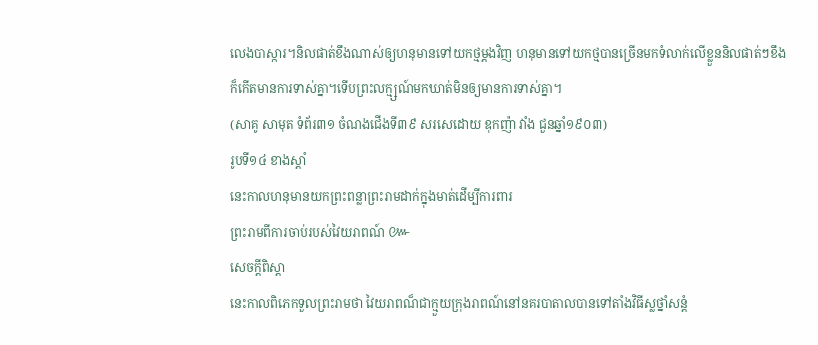លេងបាស្ការ។និលផាត់ខឹងណាស់ឲ្យហនុមានទៅយកថ្មម្តងវិញ ហនុមានទៅយកថ្មបានច្រើនមកទំលាក់លើខ្លួននិលផាត់ៗខឹងក៏កើតមានការទាស់គ្នា។ទើបព្រះលក្ម្សណ៍មកឃាត់មិនឲ្យមានការទាស់គ្នា។
(សាគូ សាមុត ទំព័រ៣១ ចំណងជើងទី៣៩ សរសេដោយ ឧុកញ៉ា វាំង ជួនឆ្នាំ១៩០៣)
រូបទី១៤ ខាងស្តាំ
នេះកាលហនុមានយកព្រះពន្លាព្រះរាមដាក់ក្នុងមាត់ដើម្បីការពារ
ព្រះរាមពីការចាប់របស់វៃយរាពណ៍ ៚
សេចក្តីពិស្តា
នេះកាលពិភេកទួលព្រះរាមថា វៃយរាពណ៏ជាក្មួយក្រុងរាពណ៍នៅនគរបាតាលបានទៅតាំងវិធីស្លថ្នាំសន្តំ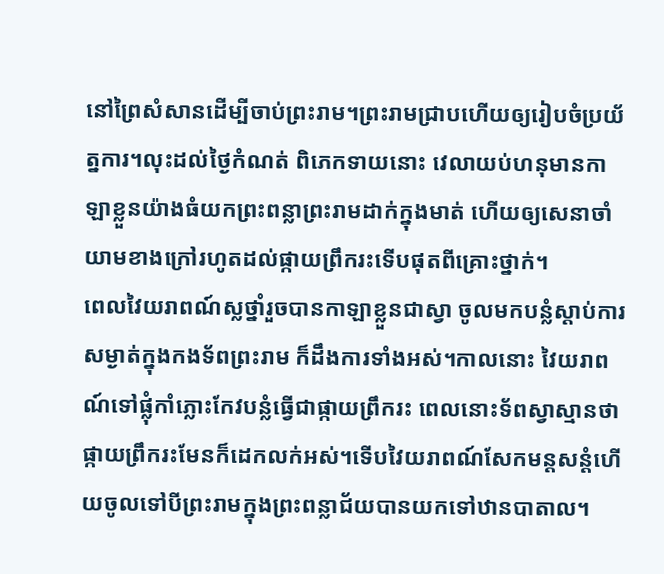នៅព្រៃសំសានដើម្បីចាប់ព្រះរាម។ព្រះរាមជ្រាបហើយឲ្យរៀបចំប្រយ័ត្នការ។លុះដល់ថ្ងៃកំណត់ ពិភេកទាយនោះ វេលាយប់ហនុមានកាឡាខ្លួនយ៉ាងធំយកព្រះពន្លាព្រះរាមដាក់ក្នុងមាត់ ហើយឲ្យសេនាចាំយាមខាងក្រៅរហូតដល់ផ្កាយព្រឹករះទើបផុតពីគ្រោះថ្នាក់។
ពេលវៃយរាពណ៍ស្លថ្នាំរួចបានកាឡាខ្លួនជាស្វា ចូលមកបន្លំស្តាប់ការសម្ងាត់ក្នុងកងទ័ពព្រះរាម ក៏ដឹងការទាំងអស់។កាលនោះ វៃយរាពណ៍ទៅផ្លុំកាំភ្លោះកែវបន្លំធ្វើជាផ្កាយព្រឹករះ ពេលនោះទ័ពស្វាស្មានថាផ្កាយព្រឹករះមែនក៏ដេកលក់អស់។ទើបវៃយរាពណ៍សែកមន្តសន្តំហើយចូលទៅបីព្រះរាមក្នុងព្រះពន្លាជ័យបានយកទៅឋានបាតាល។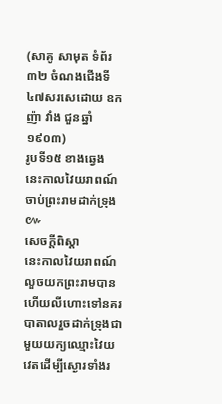(សាគូ សាមុត ទំព័រ៣២ ចំណងជើងទី៤៧សរសេដោយ ឧកញ៉ា វាំង ជួនឆ្នាំ១៩០៣)
រូបទី១៥ ខាងឆ្វេង
នេះកាលវៃយរាពណ៍ចាប់ព្រះរាមដាក់ទ្រុង ៚
សេចក្តីពិស្តា
នេះកាលវៃយរាពណ៍លួចយកព្រះរាមបានហើយលីហោះទៅនគរបាតាលរួចដាក់ទ្រុងជាមួយយក្យឈ្មោះវៃយវេតដើម្បីស្ងោរទាំងរ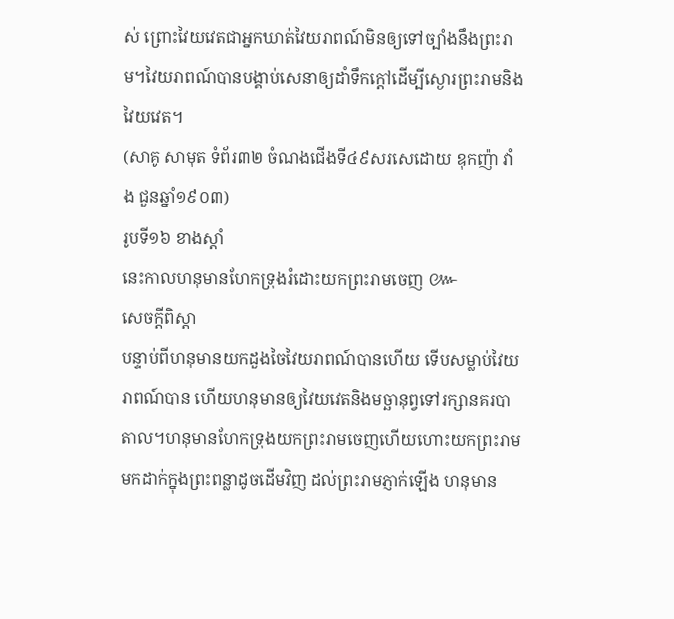ស់ ព្រោះវៃយវេតជាអ្នកឃាត់វៃយរាពណ៍មិនឲ្យទៅច្បាំងនឹងព្រះរាម។វៃយរាពណ៍បានបង្គាប់សេនាឲ្យដាំទឹកក្តៅដើម្បីស្ងោរព្រះរាមនិងវៃយវេត។
(សាគូ សាមុត ទំព័រ៣២ ចំណងជើងទី៤៩សរសេដោយ ឧុកញ៉ា វាំង ជួនឆ្នាំ១៩០៣)
រូបទី១៦ ខាងស្តាំ
នេះកាលហនុមានហែកទ្រុងរំដោះយកព្រះរាមចេញ ៚
សេចក្តីពិស្តា
បន្ទាប់ពីហនុមានយកដួងចៃវៃយរាពណ៍បានហើយ ទើបសម្លាប់វៃយរាពណ៍បាន ហើយហនុមានឲ្យវៃយវេតនិងមច្ឆានុព្វទៅរក្សានគរបាតាល។ហនុមានហែកទ្រុងយកព្រះរាមចេញហើយហោះយកព្រះរាមមកដាក់ក្នុងព្រះពន្លាដូចដើមវិញ ដល់ព្រះរាមភ្ញាក់ឡើង ហនុមាន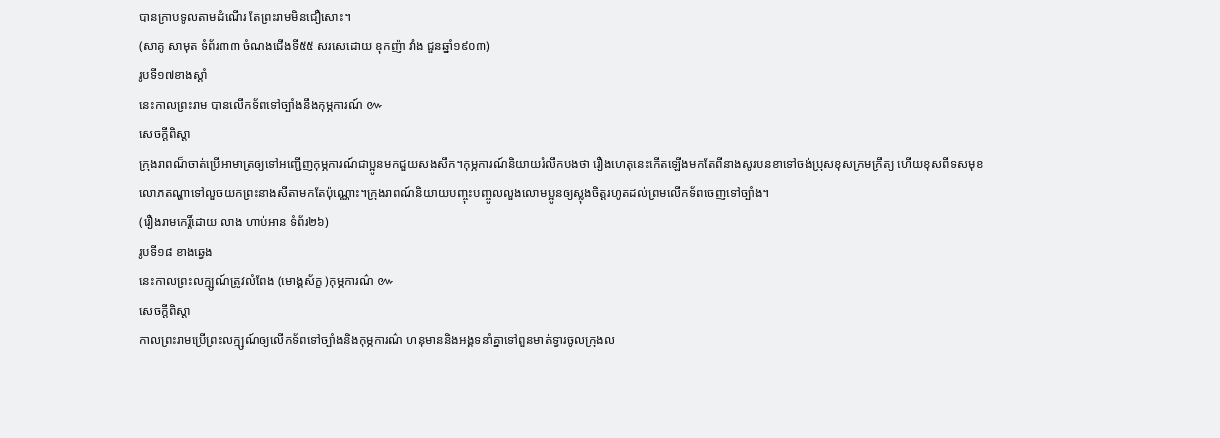បានក្រាបទូលតាមដំណើរ តែព្រះរាមមិនជឿសោះ។
(សាគូ សាមុត ទំព័រ៣៣ ចំណងជើងទី៥៥ សរសេដោយ ឧុកញ៉ា វាំង ជួនឆ្នាំ១៩០៣)
រូបទី១៧ខាងស្តាំ
នេះកាលព្រះរាម បានលើកទ័ពទៅច្បាំងនឹងកុម្ភការណ៍ ៚
សេចក្តីពិស្តា
ក្រុងរាពណ៏ចាត់ប្រើអាមាត្រឲ្យទៅអញ្ជើញកុម្ភការណ៍ជាប្អូនមកជួយសងសឹក។កុម្ភការណ៍និយាយរំលឹកបងថា រឿងហេតុនេះកើតឡើងមកតែពីនាងសូរបនខាទៅចង់ប្រុសខុសក្រមក្រឹត្យ ហើយខុសពីទសមុខលោភតណ្ហាទៅលួចយកព្រះនាងសីតាមកតែប៉ុណ្ណោះ។ក្រុងរាពណ៍និយាយបញ្ចុះបញ្ចូលលួងលោមប្អូនឲ្យស្លុងចិត្តរហូតដល់ព្រមលើកទ័ពចេញទៅច្បាំង។
(រឿងរាមកេរ្តិ៍ដោយ លាង ហាប់អាន ទំព័រ២៦)
រូបទី១៨ ខាងឆ្វេង
នេះកាលព្រះលក្ម្សណ៍ត្រូវលំពែង (មោង្គស័ក្ខ )កុម្ភការណ៌ ៚
សេចក្តីពិស្តា
កាលព្រះរាមប្រើព្រះលក្ម្សណ៍ឲ្យលើកទ័ពទៅច្បាំងនិងកុម្ភការណ៌ ហនុមាននិងអង្គទនាំគ្នាទៅពួនមាត់ទ្វារចូលក្រុងល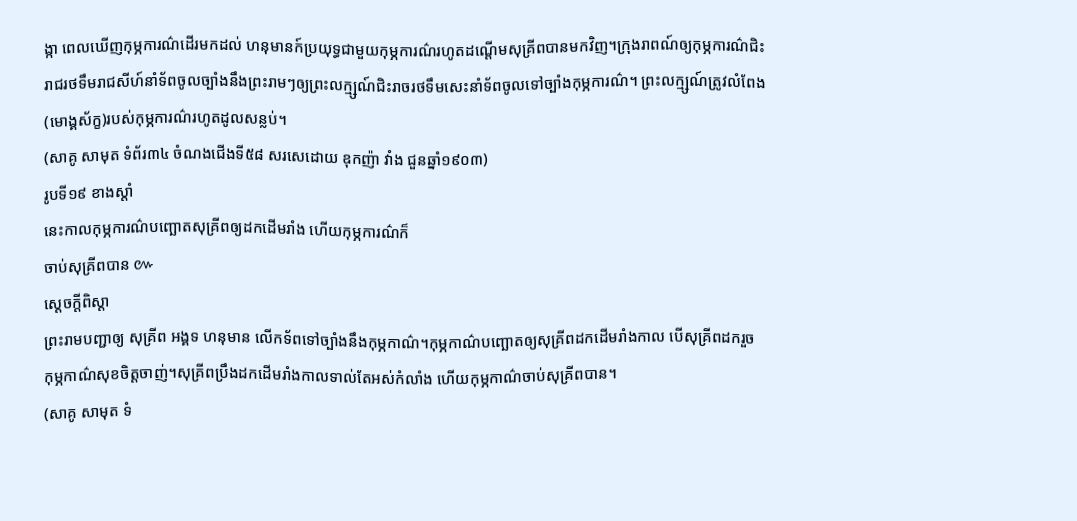ង្កា ពេលឃើញកុម្ភការណ៌ដើរមកដល់ ហនុមានក៍ប្រយុទ្ធជាមួយកុម្ភការណ៌រហូតដណ្តើមសុគ្រីពបានមកវិញ។ក្រុងរាពណ៍ឲ្យកុម្ភការណ៌ជិះរាជរថទឹមរាជសីហ៍នាំទ័ពចូលច្បាំងនឹងព្រះរាមៗឲ្យព្រះលក្ម្សណ៍ជិះរាចរថទឹមសេះនាំទ័ពចូលទៅច្បាំងកុម្ភការណ៌។ ព្រះលក្ម្សណ៍ត្រូវលំពែង(មោង្គស័ក្ខ)របស់កុម្ភការណ៌រហូតដូលសន្លប់។
(សាគូ សាមុត ទំព័រ៣៤ ចំណងជើងទី៥៨ សរសេដោយ ឧុកញ៉ា វាំង ជួនឆ្នាំ១៩០៣)
រូបទី១៩ ខាងស្តាំ
នេះកាលកុម្ភការណ៌បញ្ឆោតសុគ្រីពឲ្យដកដើមរាំង ហើយកុម្ភការណ៌ក៏
ចាប់សុគ្រីពបាន ៚
ស្តេចក្តីពិស្តា
ព្រះរាមបញ្ជាឲ្យ សុគ្រីព អង្គទ ហនុមាន លើកទ័ពទៅច្បាំងនឹងកុម្ភកាណ៌។កុម្ភកាណ៌បញ្ឆោតឲ្យសុគ្រីពដកដើមរាំងកាល បើសុគ្រីពដករួច កុម្ភកាណ៌សុខចិត្តចាញ់។សុគ្រីពប្រឹងដកដើមរាំងកាលទាល់តែអស់កំលាំង ហើយកុម្ភកាណ៌ចាប់សុគ្រីពបាន។
(សាគូ សាមុត ទំ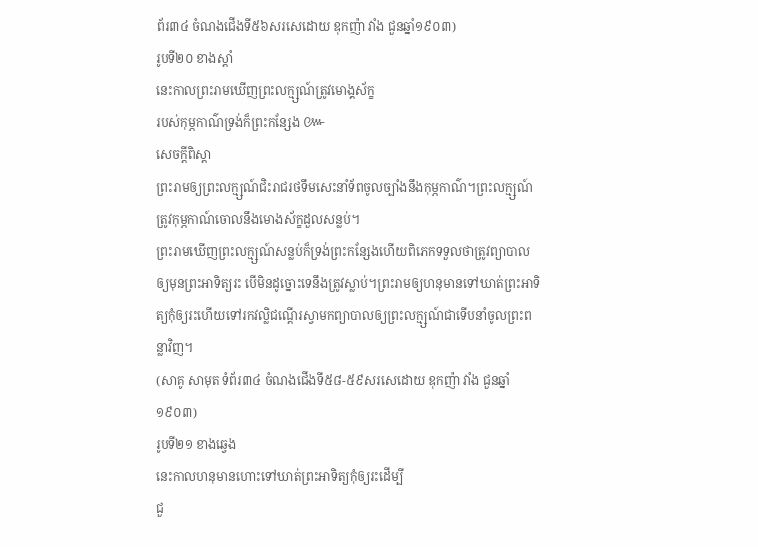ព័រ៣៤ ចំណងជើងទី៥៦សរសេដោយ ឧុកញ៉ា វាំង ជួនឆ្នាំ១៩០៣)
រូបទី២០ ខាងស្តាំ
នេះកាលព្រះរាមឃើញព្រះលក្ម្សណ៍ត្រូវមោង្គស័ក្ខ
របស់កុម្ភកាណ៌ទ្រង់ក៏ព្រះកន្សែង ៚
សេចក្តីពិស្តា
ព្រះរាមឲ្យព្រះលក្ម្សណ៍ជិះរាជរថទឹមសេះនាំទ័ពចូលច្បាំងនឹងកុម្ភកាណ៌។ព្រះលក្ម្សណ៍ត្រូវកុម្ភកាណ៍ចោលនឹងមោងស័ក្ខដួលសន្លប់។
ព្រះរាមឃើញព្រះលក្ម្សណ៍សន្លប់ក៏ទ្រង់ព្រះកន្សែងហើយពិភេកទទួលថាត្រូវព្យាបាលឲ្យមុនព្រះអាទិត្យរះ បើមិនដូច្នោះទេនឹងត្រូវស្លាប់។ព្រះរាមឲ្យហនុមានទៅឃាត់ព្រះអាទិត្យកុំឲ្យរះហើយទៅរកវល្លិជណ្តើរស្វាមកព្យាបាលឲ្យព្រះលក្ម្សណ៍ជាទើបនាំចូលព្រះពន្លាវិញ។
(សាគូ សាមុត ទំព័រ៣៤ ចំណងជើងទី៥៨-៥៩សរសេដោយ ឧុកញ៉ា វាំង ជួនឆ្នាំ១៩០៣)
រូបទី២១ ខាងឆ្វេង
នេះកាលហនុមានហោះទៅឃាត់ព្រះអាទិត្យកុំឲ្យរះដើម្បី
ជួ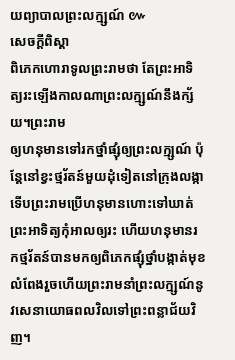យព្យាបាលព្រះលក្ម្សណ៍ ៚
សេចក្តីពិស្តា
ពិភេកហោរាទូលព្រះរាមថា តែព្រះអាទិត្យរះឡើងកាលណាព្រះលក្ម្សណ៍នឹងក្ស័យ។ព្រះរាម
ឲ្យហនុមានទៅរកថ្នាំផ្សុំឲ្យព្រះលក្ម្សណ៍ ប៉ុន្តែនៅខ្វះថ្មរ័តន៍មួយដុំទៀតនៅក្រុងលង្កា ទើបព្រះរាមប្រើហនុមានហោះទៅឃាត់ព្រះអាទិត្យកុំអាលឲ្យរះ ហើយហនុមានរកថ្មរ័តន៍បានមកឲ្យពិភេកផ្សុំថ្នាំបង្កាត់មុខលំពែងរួចហើយព្រះរាមនាំព្រះលក្ម្សណ៍នូវសេនាយោធពលវិលទៅព្រះពន្លាជ័យវិញ។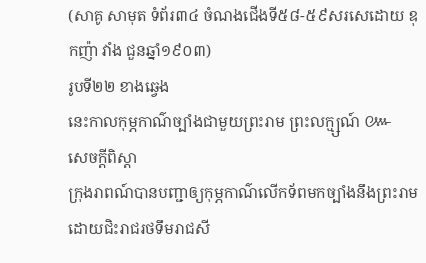(សាគូ សាមុត ទំព័រ៣៤ ចំណងជើងទី៥៨-៥៩សរសេដោយ ឧុកញ៉ា វាំង ជួនឆ្នាំ១៩០៣)
រូបទី២២ ខាងឆ្វេង
នេះកាលកុម្ភកាណ៌ច្បាំងជាមួយព្រះរាម ព្រះលក្ម្សណ៍ ៚
សេចក្តីពិស្តា
ក្រុងរាពណ៍បានបញ្ជាឲ្យកុម្ភកាណ៌លើកទ័ពមកច្បាំងនឹងព្រះរាមដោយជិះរាជរថទឹមរាជសី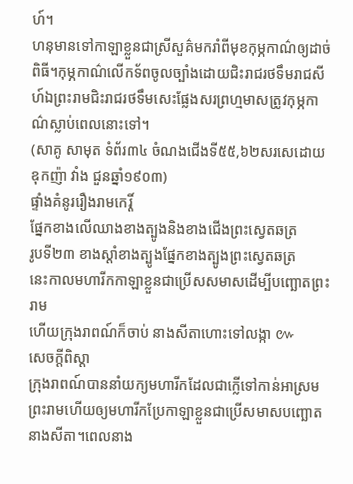ហ៍។
ហនុមានទៅកាឡាខ្លួនជាស្រីសួគ៌មករាំពីមុខកុម្ភកាណ៌ឲ្យដាច់ពិធី។កុម្ភកាណ៌លើកទ័ពចូលច្បាំងដោយជិះរាជរថទឹមរាជសីហ៍ឯព្រះរាមជិះរាជរថទឹមសេះផ្លែងសរព្រហ្មមាសត្រូវកុម្ភកាណ៌ស្លាប់ពេលនោះទៅ។
(សាគូ សាមុត ទំព័រ៣៤ ចំណងជើងទី៥៥,៦២សរសេដោយ ឧុកញ៉ា វាំង ជួនឆ្នាំ១៩០៣)
ផ្ទាំងគំនូររឿងរាមកេរ្តិ៍
ផ្នែកខាងលើឈាងខាងត្បូងនិងខាងជើងព្រះស្វេតឆត្រ
រូបទី២៣ ខាងស្តាំខាងត្បូងផ្នែកខាងត្បូងព្រះស្វេតឆត្រ
នេះកាលមហារីកកាឡាខ្លួនជាប្រើសសមាសដើម្បីបញ្ឆោតព្រះរាម
ហើយក្រុងរាពណ៍ក៏ចាប់ នាងសីតាហោះទៅលង្កា ៚
សេចក្តីពិស្តា
ក្រុងរាពណ៍បាននាំយក្យមហារីកដែលជាក្លើទៅកាន់អាស្រមព្រះរាមហើយឲ្យមហារីកប្រែកាឡាខ្លួនជាប្រើសមាសបញ្ឆោតនាងសីតា។ពេលនាង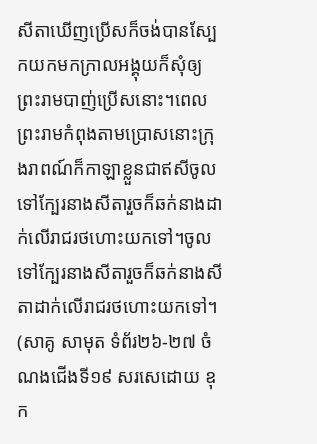សីតាឃើញប្រើសក៏ចង់បានស្បែកយកមកក្រាលអង្គុយក៏សុំឲ្យព្រះរាមបាញ់ប្រើសនោះ។ពេលព្រះរាមកំពុងតាមប្រោសនោះក្រុងរាពណ៍ក៏កាឡាខ្លួនជាឥសីចូលទៅក្បែរនាងសីតារួចក៏ឆក់នាងដាក់លើរាជរថហោះយកទៅ។ចូលទៅក្បែរនាងសីតារួចក៏ឆក់នាងសីតាដាក់លើរាជរថហោះយកទៅ។
(សាគូ សាមុត ទំព័រ២៦-២៧ ចំណងជើងទី១៩ សរសេដោយ ឧុក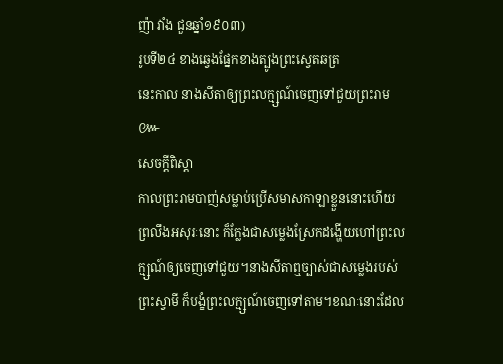ញ៉ា វាំង ជួនឆ្នាំ១៩០៣)
រូបទី២៤ ខាងឆ្វេងផ្នែកខាងត្បូងព្រះស្វេតឆត្រ
នេះកាល នាងសីតាឲ្យព្រះលក្ម្សណ៍ចេញទៅជួយព្រះរាម ៚
សេចក្តីពិស្តា
កាលព្រះរាមបាញ់សម្លាប់ប្រើសមាសកាឡាខ្លួននោះហើយ ព្រលឹងអសុរៈនោះ ក៏ក្លែងជាសម្លេងស្រែកដង្ហើយហៅព្រះលក្ម្សណ៍ឲ្យចេញទៅជួយ។នាងសីតាឮច្បាស់ជាសម្លេងរបស់ព្រះស្វាមី ក៏បង្ខំព្រះលក្ម្សណ៍ចេញទៅតាម។ខណៈនោះដែល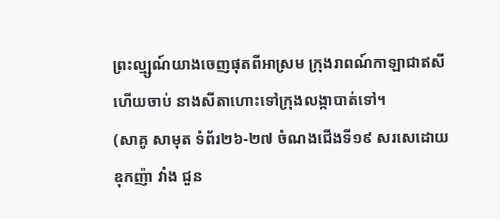ព្រះល្ម្សណ៍យាងចេញផុតពីអាស្រម ក្រុងរាពណ៍កាឡាជាឥសីហើយចាប់ នាងសីតាហោះទៅក្រុងលង្កាបាត់ទៅ។
(សាគូ សាមុត ទំព័រ២៦-២៧ ចំណងជើងទី១៩ សរសេដោយ ឧុកញ៉ា វាំង ជួន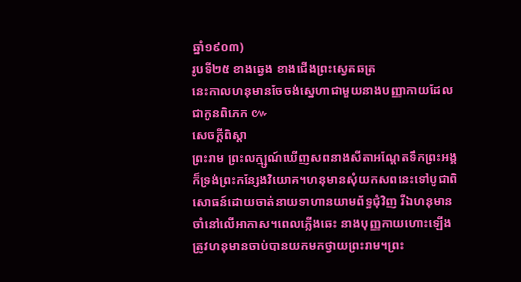ឆ្នាំ១៩០៣)
រូបទី២៥ ខាងឆ្វេង ខាងជើងព្រះស្វេតឆត្រ
នេះកាលហនុមានចែចង់ស្នេហាជាមួយនាងបញ្ញាកាយដែលជាកូនពិភេក ៚
សេចក្តីពិស្តា
ព្រះរាម ព្រះលក្ម្សណ៍ឃើញសពនាងសីតាអណ្តែតទឹកព្រះអង្គក៏ទ្រង់ព្រះកន្សែងវិយោគ។ហនុមានសុំយកសពនេះទៅបូជាពិសោធន៍ដោយចាត់នាយទាហានយាមព័ទ្ធជុំវិញ រីឯហនុមានចាំនៅលើអាកាស។ពេលភ្លើងឆេះ នាងបុញ្ញកាយហោះឡើងត្រូវហនុមានចាប់បានយកមកថ្វាយព្រះរាម។ព្រះ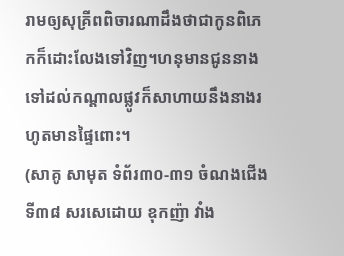រាមឲ្យសុគ្រីពពិចារណាដឹងថាជាកូនពិភេកក៏ដោះលែងទៅវិញ។ហនុមានជូននាងទៅដល់កណ្តាលផ្លូវក៏សាហាយនឹងនាងរហូតមានផ្ទៃពោះ។
(សាគូ សាមុត ទំព័រ៣០-៣១ ចំណងជើងទី៣៨ សរសេដោយ ឧុកញ៉ា វាំង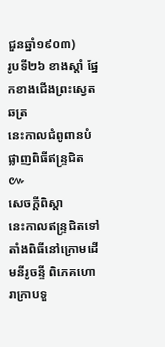ជួនឆ្នាំ១៩០៣)
រូបទី២៦ ខាងស្តាំ ផ្នែកខាងជើងព្រះស្វេតឆត្រ
នេះកាលជំពូពានបំផ្លាញពិធីឥន្រ្ទជិត ៚
សេចក្តីពិស្តា
នេះកាលឥន្រ្ទជិតទៅតាំងពិធីនៅក្រោមដើមនីរូចន្ទី ពិភេគហោរាក្រាបទួ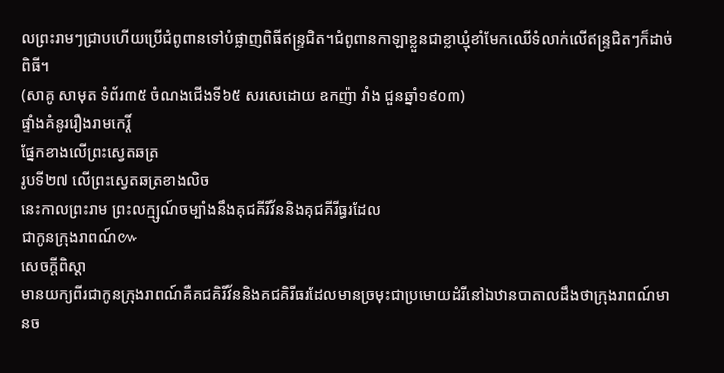លព្រះរាមៗជ្រាបហើយប្រើជំពូពានទៅបំផ្លាញពិធីឥន្រ្ទជិត។ជំពូពានកាឡាខ្លួនជាខ្លាឃ្មុំខាំមែកឈើទំលាក់លើឥន្រ្ទជិតៗក៏ដាច់ពិធី។
(សាគូ សាមុត ទំព័រ៣៥ ចំណងជើងទី៦៥ សរសេដោយ ឧកញ៉ា វាំង ជួនឆ្នាំ១៩០៣)
ផ្ទាំងគំនូររឿងរាមកេរ្តិ៍
ផ្នែកខាងលើព្រះស្វេតឆត្រ
រូបទី២៧ លើព្រះស្វេតឆត្រខាងលិច
នេះកាលព្រះរាម ព្រះលក្ម្សណ៍ចម្បាំងនឹងគុជគីរីវ័ននិងគុជគីរីធ្ធរដែល
ជាកូនក្រុងរាពណ៍៚
សេចក្តីពិស្តា
មានយក្យពីរជាកូនក្រុងរាពណ៍គឺគជគិរីវ័ននិងគជគិរីធរដែលមានច្រមុះជាប្រមោយដំរីនៅឯឋានបាតាលដឹងថាក្រុងរាពណ៍មានច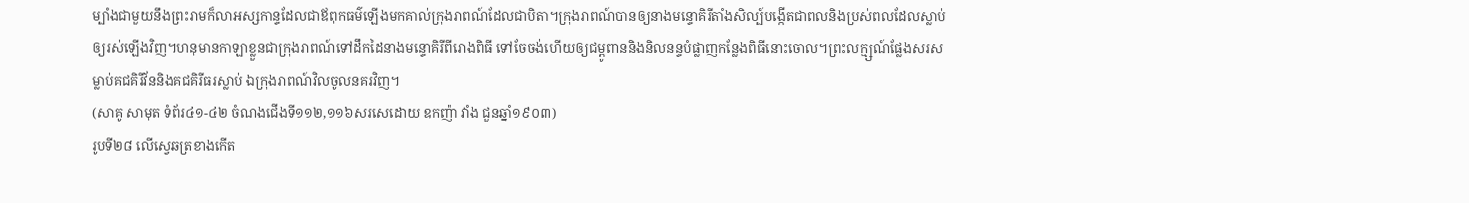ម្បាំងជាមួយនឹងព្រះរាមក៏លាអស្សកាន្ទដែលជាឪពុកធម៌ឡើងមកគាល់ក្រុងរាពណ៍ដែលជាបិតា។ក្រុងរាពណ៍បានឲ្យនាងមន្ទោគិរីតាំងសិល្ប៍បង្កើតជាពលនិងប្រស់ពលដែលស្លាប់ឲ្យរស់ឡើងវិញ។ហនុមានកាឡាខ្លួនជាក្រុងរាពណ៍ទៅដឹកដៃនាងមន្ទោគិរីពីរោងពិធី ទៅចែចង់ហើយឲ្យជម្ពូពាននិងនិលនន្ទបំផ្លាញកន្លែងពិធីនោះចោល។ព្រះលក្ម្សណ៍ផ្លែងសរសម្លាប់គជគិរីវ័ននិងគជគិរីធរស្លាប់ ឯក្រុងរាពណ៍វិលចូលនគរវិញ។
(សាគូ សាមុត ទំព័រ៤១-៤២ ចំណងជើងទី១១២,១១៦សរសេដោយ ឧកញ៉ា វាំង ជួនឆ្នាំ១៩០៣)
រូបទី២៨ លើស្វេឆត្រខាងកើត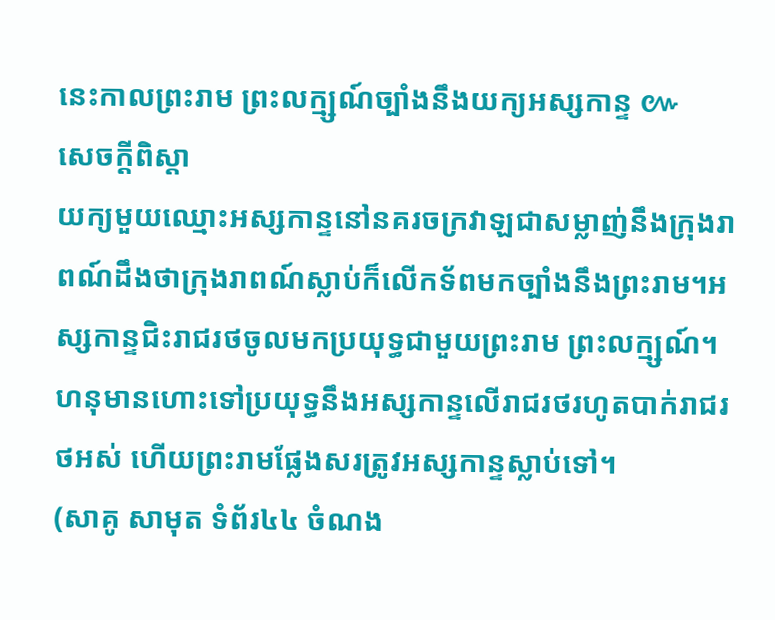នេះកាលព្រះរាម ព្រះលក្ម្សណ៍ច្បាំងនឹងយក្យអស្សកាន្ទ ៚
សេចក្តីពិស្តា
យក្យមួយឈ្មោះអស្សកាន្ទនៅនគរចក្រវាឡជាសម្លាញ់នឹងក្រុងរាពណ៍ដឹងថាក្រុងរាពណ៍ស្លាប់ក៏លើកទ័ពមកច្បាំងនឹងព្រះរាម។អស្សកាន្ទជិះរាជរថចូលមកប្រយុទ្ធជាមួយព្រះរាម ព្រះលក្ម្សណ៍។ហនុមានហោះទៅប្រយុទ្ធនឹងអស្សកាន្ទលើរាជរថរហូតបាក់រាជរថអស់ ហើយព្រះរាមផ្លែងសរត្រូវអស្សកាន្ទស្លាប់ទៅ។
(សាគូ សាមុត ទំព័រ៤៤ ចំណង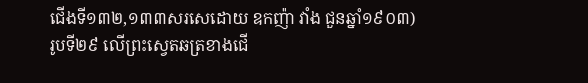ជើងទី១៣២,១៣៣សរសេដោយ ឧកញ៉ា វាំង ជួនឆ្នាំ១៩០៣)
រូបទី២៩ លើព្រះស្វេតឆត្រខាងជើ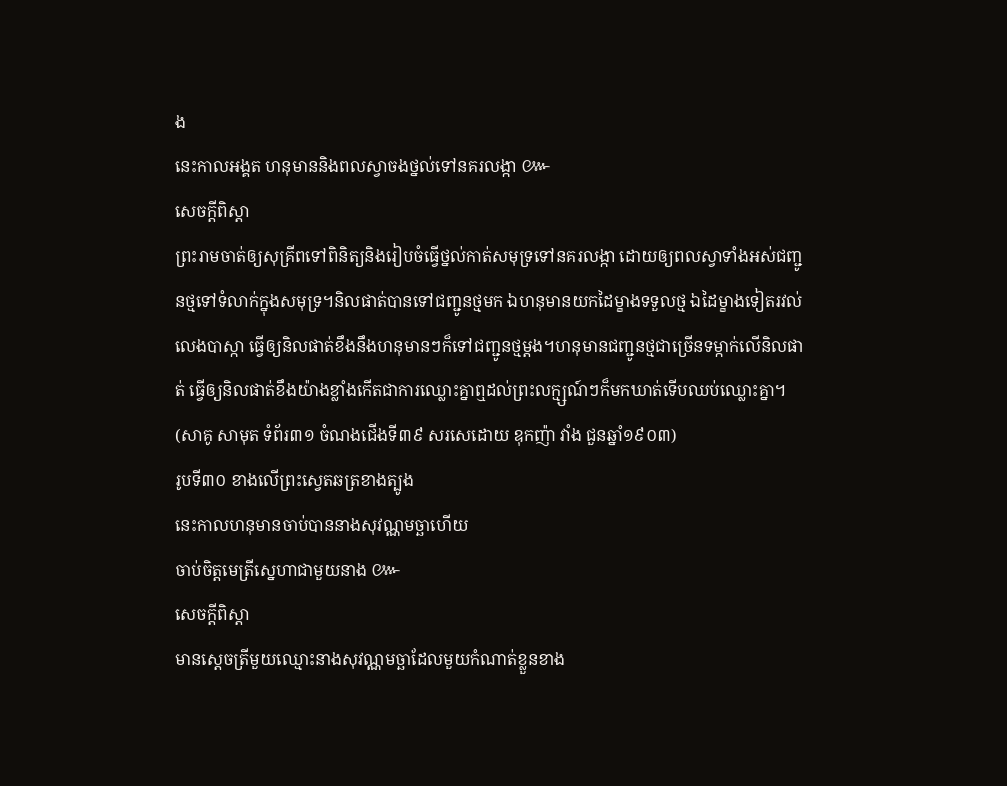ង
នេះកាលអង្គត ហនុមាននិងពលស្វាចងថ្នល់ទៅនគរលង្កា ៚
សេចក្តីពិស្តា
ព្រះរាមចាត់ឲ្យសុគ្រីពទៅពិនិត្យនិងរៀបចំធ្វើថ្នល់កាត់សមុទ្រទៅនគរលង្កា ដោយឲ្យពលស្វាទាំងអស់ជញ្ជូនថ្មទៅទំលាក់ក្នុងសមុទ្រ។និលផាត់បានទៅជញ្ជូនថ្មមក ឯហនុមានយកដៃម្ខាងទទួលថ្ម ឯដៃម្ខាងទៀតរវល់លេងបាស្កា ធ្វើឲ្យនិលផាត់ខឹងនឹងហនុមានៗក៏ទៅជញ្ជូនថ្មម្តង។ហនុមានជញ្ជូនថ្មជាច្រើនទម្កាក់លើនិលផាត់ ធ្វើឲ្យនិលផាត់ខឹងយ៉ាងខ្លាំងកើតជាការឈ្លោះគ្នាឮដល់ព្រះលក្ម្សណ៍ៗក៏មកឃាត់ទើបឈប់ឈ្លោះគ្នា។
(សាគូ សាមុត ទំព័រ៣១ ចំណងជើងទី៣៩ សរសេដោយ ឧុកញ៉ា វាំង ជួនឆ្នាំ១៩០៣)
រូបទី៣០ ខាងលើព្រះស្វេតឆត្រខាងត្បូង
នេះកាលហនុមានចាប់បាននាងសុវណ្ណមច្ឆាហើយ
ចាប់ចិត្តមេត្រីស្នេហាជាមួយនាង ៚
សេចក្តីពិស្តា
មានស្តេចត្រីមួយឈ្មោះនាងសុវណ្ណមច្ឆាដែលមួយកំណាត់ខ្លួនខាង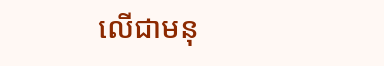លើជាមនុ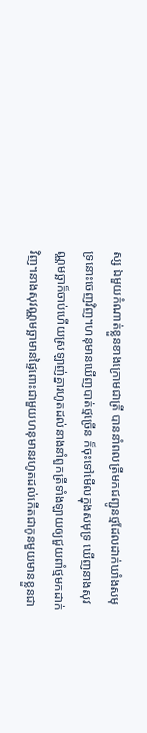ស្ស ឯមួយកំណាត់ខ្លួនខាងក្រោមជាត្រី បាននាំពលត្រីមកជញ្ជូនថ្មដែលដាក់ឃាំងសមុទ្រនោះចេញវិញ។ហនុមានឃើញបាត់ថ្មច្រើន ក៏ចុះទៅមើលក្នុងសមុទ្រ ឃើញនាងសុវណ្ណមច្ឆាក៏ចាប់ហើយស្រឡាញ់គ្នារហូតដល់នាងនាំពួកត្រីទាំងឡាយឲ្យជួយពាំថ្មមកដាក់វិញ។នាងសុវណ្ណមច្ឆាមានផ្ទៃពោះជាមួយហនុមានរហូតដល់កើតជាកូនមួយមានខ្លួនជា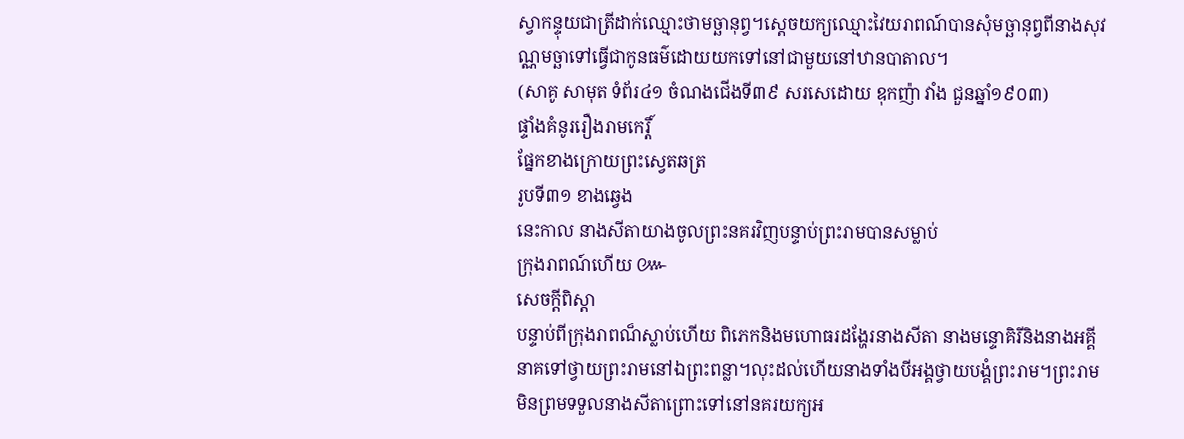ស្វាកន្ទុយជាត្រីដាក់ឈ្មោះថាមច្ឆានុព្វ។ស្តេចយក្យឈ្មោះវៃយរាពណ៍បានសុំមច្ឆានុព្វពីនាងសុវណ្ណមច្ឆាទៅធ្វើជាកូនធម៌ដោយយកទៅនៅជាមួយនៅឋានបាតាល។
(សាគូ សាមុត ទំព័រ៤១ ចំណងជើងទី៣៩ សរសេដោយ ឧុកញ៉ា វាំង ជួនឆ្នាំ១៩០៣)
ផ្ទាំងគំនូររឿងរាមកេរ្តិ៍
ផ្នែកខាងក្រោយព្រះស្វេតឆត្រ
រូបទី៣១ ខាងឆ្វេង
នេះកាល នាងសីតាយាងចូលព្រះនគរវិញបន្ទាប់ព្រះរាមបានសម្លាប់
ក្រុងរាពណ៍ហើយ ៚
សេចក្តីពិស្តា
បន្ទាប់ពីក្រុងរាពណ៏ស្លាប់ហើយ ពិភេកនិងមហោធរដង្ហែរនាងសីតា នាងមន្ទោគិរីនិងនាងអគ្គីនាគទៅថ្វាយព្រះរាមនៅឯព្រះពន្លា។លុះដល់ហើយនាងទាំងបីអង្គថ្វាយបង្គំព្រះរាម។ព្រះរាមមិនព្រមទទួលនាងសីតាព្រោះទៅនៅនគរយក្យអ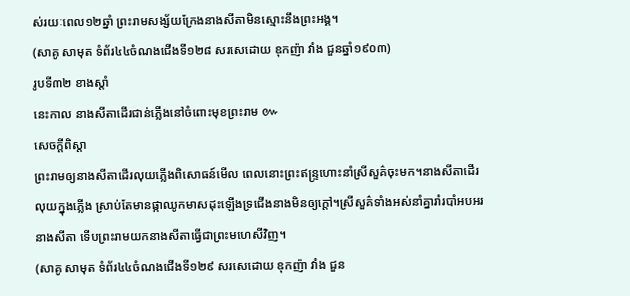ស់រយៈពេល១២ឆ្នាំ ព្រះរាមសង្ស័យក្រែងនាងសីតាមិនស្មោះនឹងព្រះអង្គ។
(សាគូ សាមុត ទំព័រ៤៤ចំណងជើងទី១២៨ សរសេដោយ ឧុកញ៉ា វាំង ជួនឆ្នាំ១៩០៣)
រូបទី៣២ ខាងស្តាំ
នេះកាល នាងសីតាដើរជាន់ភ្លើងនៅចំពោះមុខព្រះរាម ៚
សេចក្តីពិស្តា
ព្រះរាមឲ្យនាងសីតាដើរលុយភ្លើងពិសោធន៍មើល ពេលនោះព្រះឥន្រ្ទហោះនាំស្រីសួគ៌ចុះមក។នាងសីតាដើរលុយក្នុងភ្លើង ស្រាប់តែមានផ្កាឈូកមាសដុះឡើងទ្រជើងនាងមិនឲ្យក្តៅ។ស្រីសួគ៌ទាំងអស់នាំគ្នារាំរបាំអបអរនាងសីតា ទើបព្រះរាមយកនាងសីតាធ្វើជាព្រះមហេសីវិញ។
(សាគូ សាមុត ទំព័រ៤៤ចំណងជើងទី១២៩ សរសេដោយ ឧុកញ៉ា វាំង ជួន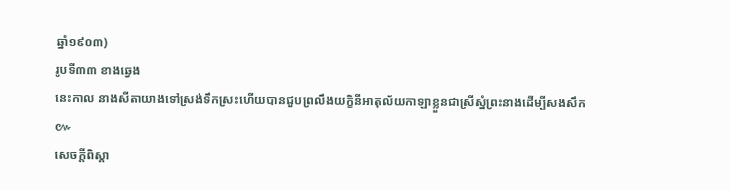ឆ្នាំ១៩០៣)
រូបទី៣៣ ខាងឆ្វេង
នេះកាល នាងសីតាយាងទៅស្រង់ទឹកស្រះហើយបានជួបព្រលឹងយក្ខិនីអាតុល័យកាឡាខ្លួនជាស្រីស្នំព្រះនាងដើម្បីសងសឹក ៚
សេចក្តីពិស្តា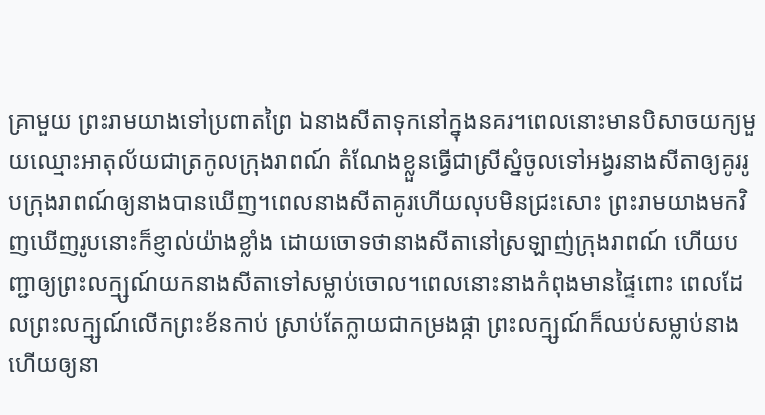គ្រាមួយ ព្រះរាមយាងទៅប្រពាតព្រៃ ឯនាងសីតាទុកនៅក្នុងនគរ។ពេលនោះមានបិសាចយក្យមួយឈ្មោះអាតុល័យជាត្រកូលក្រុងរាពណ៍ តំណែងខ្លួនធ្វើជាស្រីស្នំចូលទៅអង្វរនាងសីតាឲ្យគូររូបក្រុងរាពណ៍ឲ្យនាងបានឃើញ។ពេលនាងសីតាគូរហើយលុបមិនជ្រះសោះ ព្រះរាមយាងមកវិញឃើញរូបនោះក៏ខ្ញាល់យ៉ាងខ្លាំង ដោយចោទថានាងសីតានៅស្រឡាញ់ក្រុងរាពណ៍ ហើយបញ្ជាឲ្យព្រះលក្ម្សណ៍យកនាងសីតាទៅសម្លាប់ចោល។ពេលនោះនាងកំពុងមានផ្ទៃពោះ ពេលដែលព្រះលក្ម្សណ៍លើកព្រះខ័នកាប់ ស្រាប់តែក្លាយជាកម្រងផ្កា ព្រះលក្ម្សណ៍ក៏ឈប់សម្លាប់នាង ហើយឲ្យនា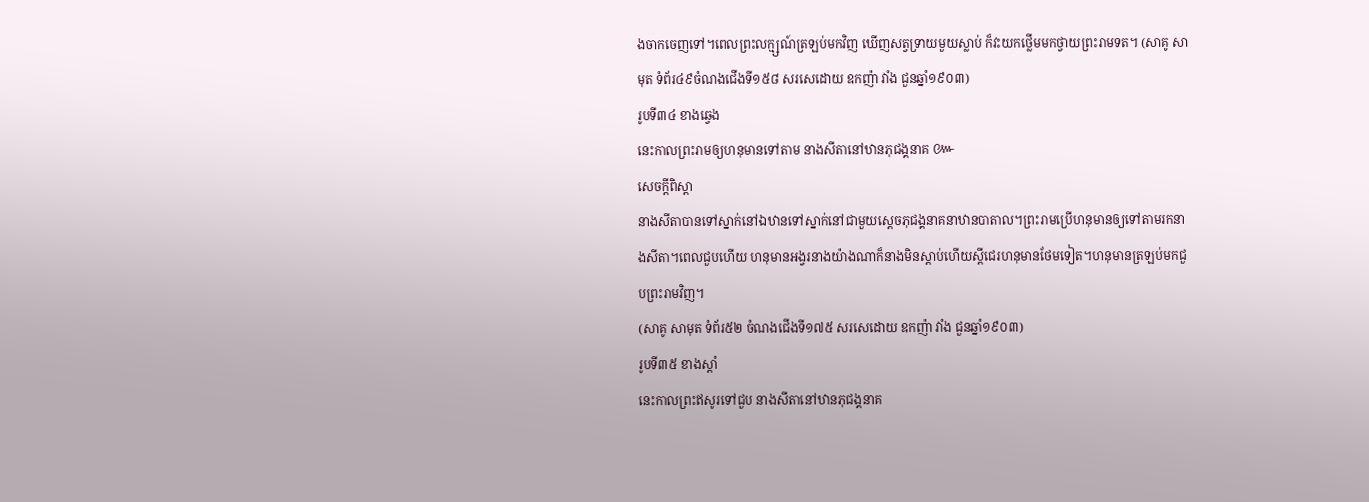ងចាកចេញទៅ។ពេលព្រះលក្ម្សណ៍ត្រឡប់មកវិញ ឃើញសត្វទ្រាយមួយស្លាប់ ក៏វះយកថ្លើមមកថ្វាយព្រះរាមទត។ (សាគូ សាមុត ទំព័រ៤៩ចំណងជើងទី១៥៨ សរសេដោយ ឧកញ៉ា វាំង ជួនឆ្នាំ១៩០៣)
រូបទី៣៤ ខាងឆ្វេង
នេះកាលព្រះរាមឲ្យហនុមានទៅតាម នាងសីតានៅឋានភុជង្គនាគ ៚
សេចក្តីពិស្តា
នាងសីតាបានទៅស្នាក់នៅឯឋានទៅស្នាក់នៅជាមួយស្តេចភុជង្គនាគនាឋានបាតាល។ព្រះរាមប្រើហនុមានឲ្យទៅតាមរកនាងសីតា។ពេលជួបហើយ ហនុមានអង្វរនាងយ៉ាងណាក៏នាងមិនស្តាប់ហើយស្តីជេរហនុមានថែមទៀត។ហនុមានត្រឡប់មកជួបព្រះរាមវិញ។
(សាគូ សាមុត ទំព័រ៥២ ចំណងជើងទី១៧៥ សរសេដោយ ឧកញ៉ា វាំង ជួនឆ្នាំ១៩០៣)
រូបទី៣៥ ខាងស្តាំ
នេះកាលព្រះឥសូរទៅជួប នាងសីតានៅឋានភុជង្គនាគ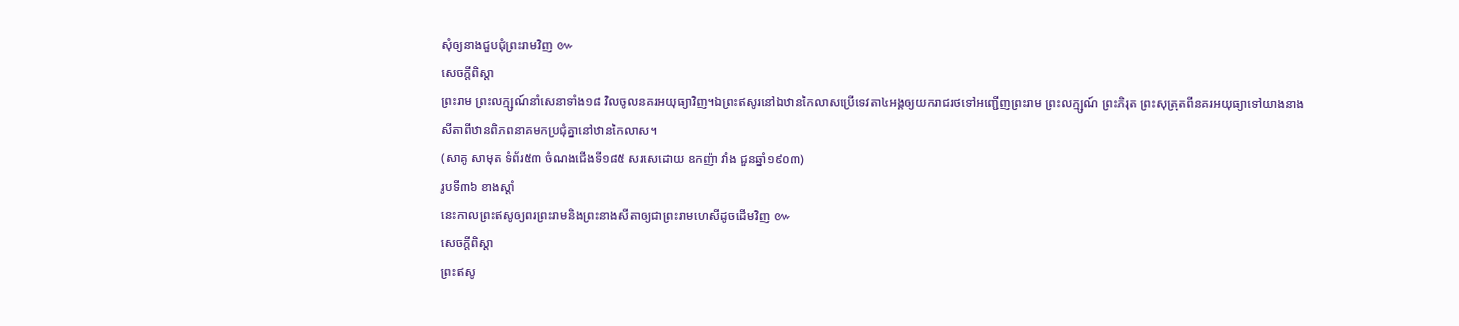សុំឲ្យនាងជួបជុំព្រះរាមវិញ ៚
សេចក្តីពិស្តា
ព្រះរាម ព្រះលក្ម្សណ៍នាំសេនាទាំង១៨ វិលចូលនគរអយុធ្យាវិញ។ឯព្រះឥសូរនៅឯឋានកៃលាសប្រើទេវតា៤អង្គឲ្យយករាជរថទៅអញ្ជើញព្រះរាម ព្រះលក្ម្សណ៍ ព្រះភិរុត ព្រះសុត្រុតពីនគរអយុធ្យាទៅយាងនាងសីតាពីឋានពិភពនាគមកប្រជុំគ្នានៅឋានកៃលាស។
(សាគូ សាមុត ទំព័រ៥៣ ចំណងជើងទី១៨៥ សរសេដោយ ឧកញ៉ា វាំង ជួនឆ្នាំ១៩០៣)
រូបទី៣៦ ខាងស្តាំ
នេះកាលព្រះឥសូឲ្យពរព្រះរាមនិងព្រះនាងសីតាឲ្យជាព្រះរាមហេសីដូចដើមវិញ ៚
សេចក្តីពិស្តា
ព្រះឥសូ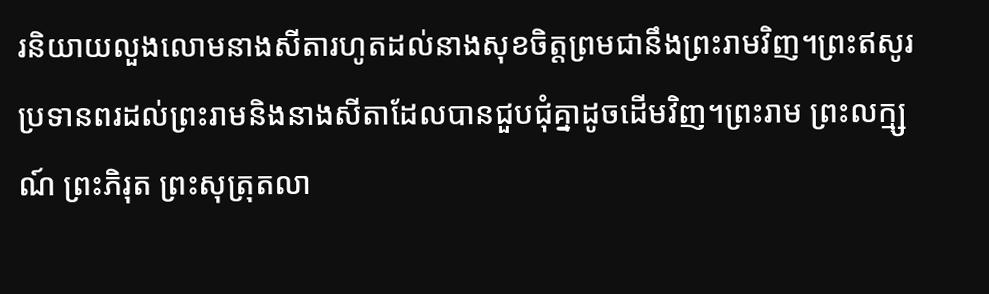រនិយាយលួងលោមនាងសីតារហូតដល់នាងសុខចិត្តព្រមជានឹងព្រះរាមវិញ។ព្រះឥសូរប្រទានពរដល់ព្រះរាមនិងនាងសីតាដែលបានជួបជុំគ្នាដូចដើមវិញ។ព្រះរាម ព្រះលក្ម្សណ៍ ព្រះភិរុត ព្រះសុត្រុតលា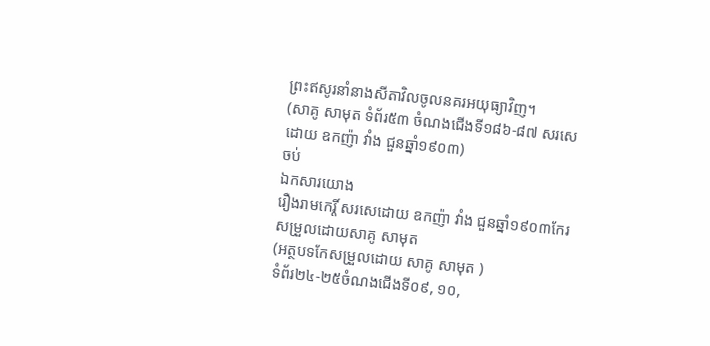ព្រះឥសូរនាំនាងសីតាវិលចូលនគរអយុធ្យាវិញ។
(សាគូ សាមុត ទំព័រ៥៣ ចំណងជើងទី១៨៦-៨៧ សរសេដោយ ឧកញ៉ា វាំង ជួនឆ្នាំ១៩០៣)
ចប់
ឯកសារយោង
រឿងរាមកេរ្តិ៍ សរសេដោយ ឧកញ៉ា វាំង ជួនឆ្នាំ១៩០៣កែរសម្រួលដោយសាគូ សាមុត
(អត្ថបទកែសម្រួលដោយ សាគូ សាមុត )
ទំព័រ២៤-២៥ចំណងជើងទី០៩, ១០,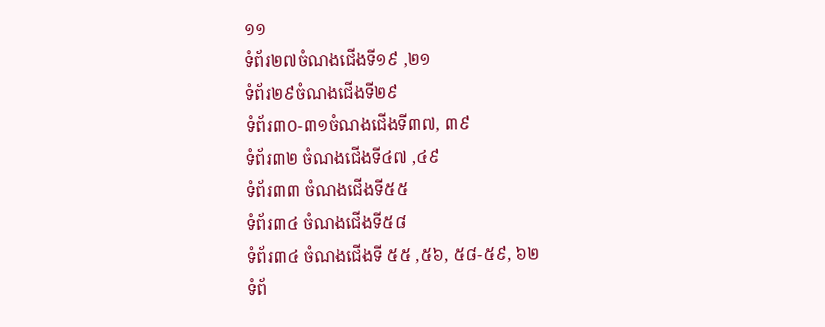១១
ទំព័រ២៧ចំណងជើងទី១៩ ,២១
ទំព័រ២៩ចំណងជើងទី២៩
ទំព័រ៣០-៣១ចំណងជើងទី៣៧, ៣៩
ទំព័រ៣២ ចំណងជើងទី៤៧ ,៤៩
ទំព័រ៣៣ ចំណងជើងទី៥៥
ទំព័រ៣៤ ចំណងជើងទី៥៨
ទំព័រ៣៤ ចំណងជើងទី ៥៥ ,៥៦, ៥៨-៥៩, ៦២
ទំព័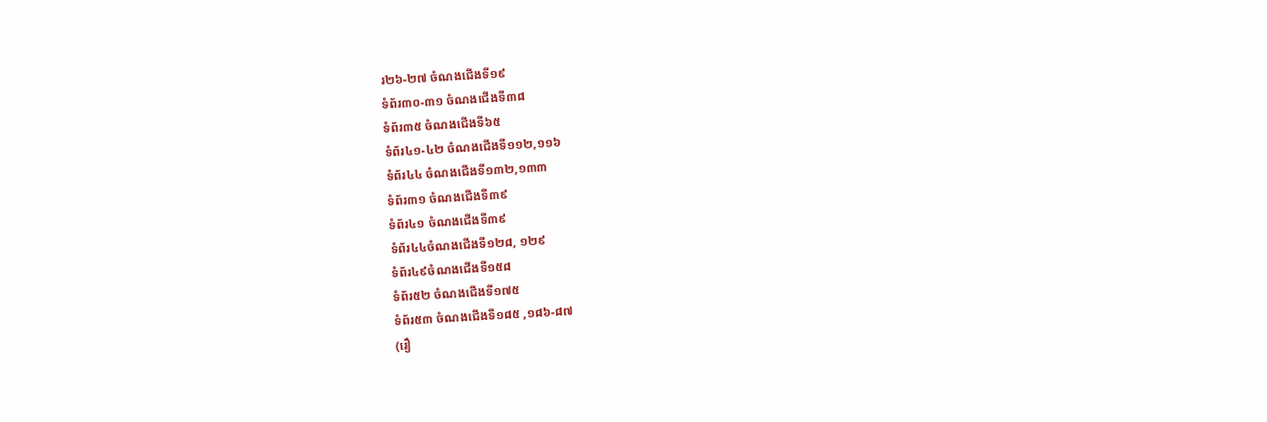រ២៦-២៧ ចំណងជើងទី១៩
ទំព័រ៣០-៣១ ចំណងជើងទី៣៨
ទំព័រ៣៥ ចំណងជើងទី៦៥
ទំព័រ៤១-៤២ ចំណងជើងទី១១២,១១៦
ទំព័រ៤៤ ចំណងជើងទី១៣២,១៣៣
ទំព័រ៣១ ចំណងជើងទី៣៩
ទំព័រ៤១ ចំណងជើងទី៣៩
ទំព័រ៤៤ចំណងជើងទី១២៨, ១២៩
ទំព័រ៤៩ចំណងជើងទី១៥៨
ទំព័រ៥២ ចំណងជើងទី១៧៥
ទំព័រ៥៣ ចំណងជើងទី១៨៥ ,១៨៦-៨៧
(រឿ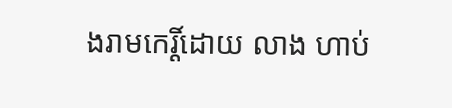ងរាមកេរ្តិ៍ដោយ លាង ហាប់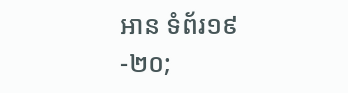អាន ទំព័រ១៩-២០;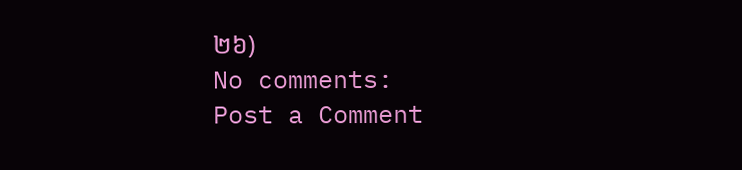២៦)
No comments:
Post a Comment